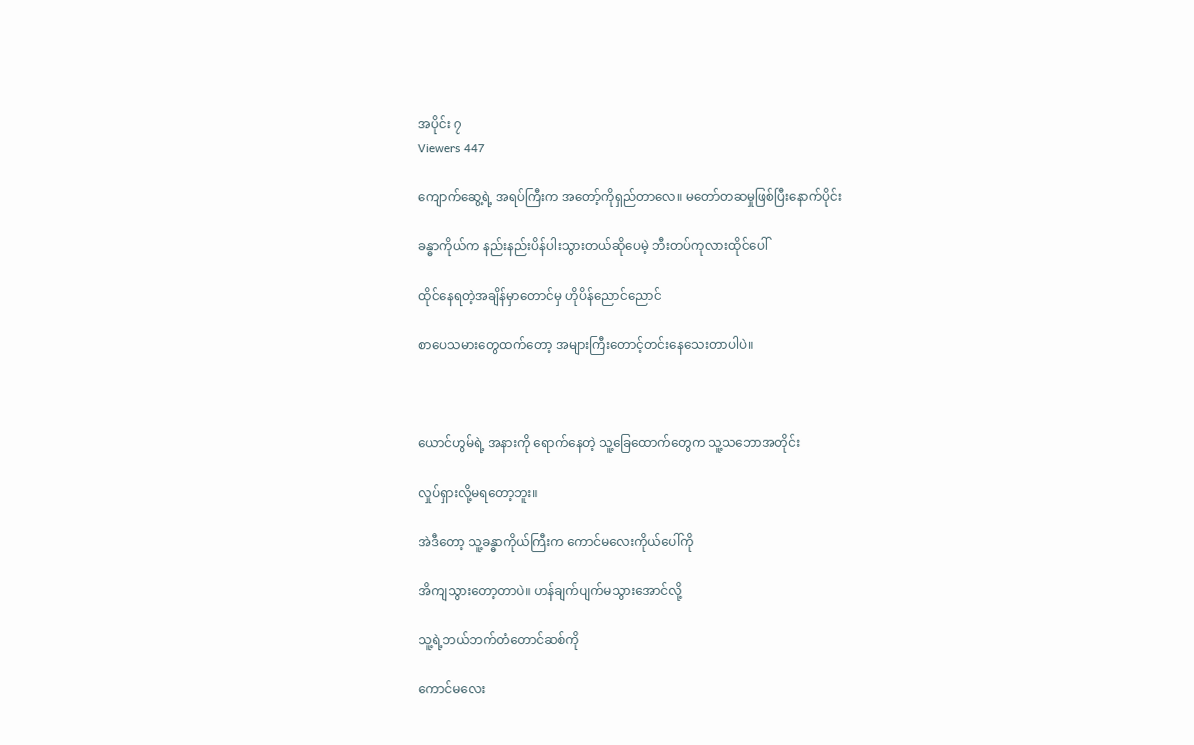အပိုင်း ၇
Viewers 447

ကျောက်ဆွေ့ရဲ့ အရပ်ကြီးက အတော့်ကိုရှည်တာလေ။ မတော်တဆမှုဖြစ်ပြီးနောက်ပိုင်း

ခန္ဓာကိုယ်က နည်းနည်းပိန်ပါးသွားတယ်ဆိုပေမဲ့ ဘီးတပ်ကုလားထိုင်ပေါ်

ထိုင်နေရတဲ့အချိန်မှာတောင်မှ ဟိုပိန်ညောင်ညောင်

စာပေသမားတွေထက်တော့ အများကြီးတောင့်တင်းနေသေးတာပါပဲ။



ယောင်ဟွမ်ရဲ့ အနားကို ရောက်နေတဲ့ သူ့ခြေထောက်တွေက သူ့သဘောအတိုင်း

လှုပ်ရှားလို့မရတော့ဘူး။

အဲဒီတော့ သူ့ခန္ဓာကိုယ်ကြီးက ကောင်မလေးကိုယ်ပေါ်ကို

အိကျသွားတော့တာပဲ။ ဟန်ချက်ပျက်မသွားအောင်လို့

သူ့ရဲ့ဘယ်ဘက်တံတောင်ဆစ်ကို

ကောင်မလေး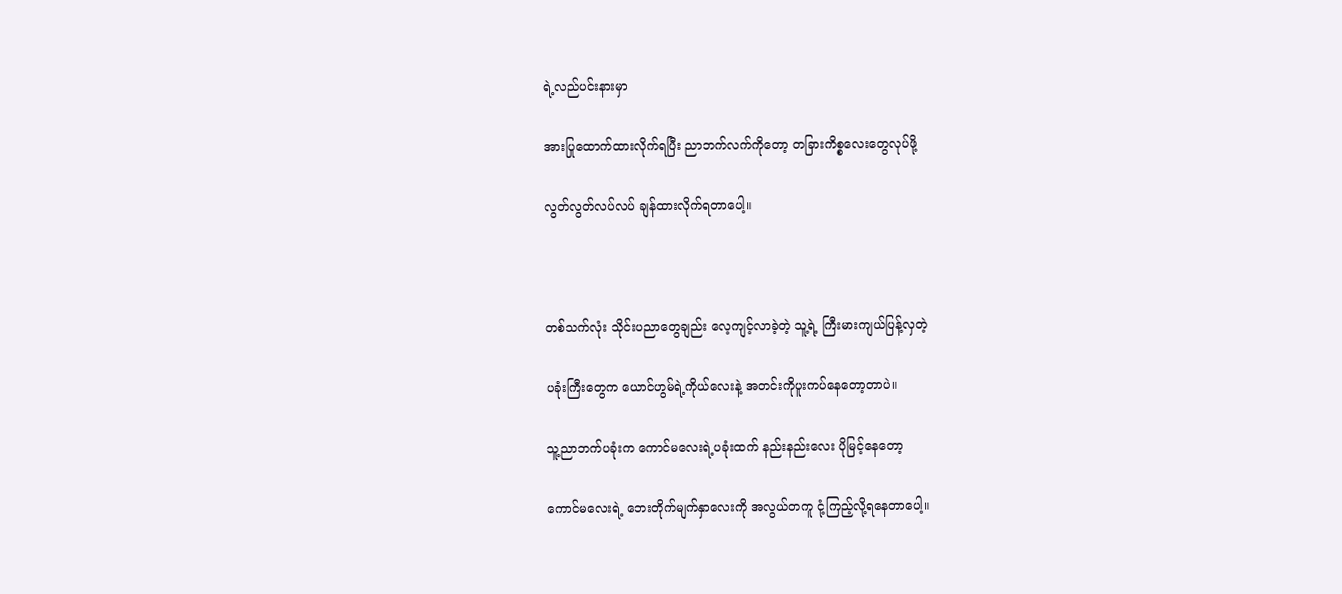ရဲ့လည်ပင်းနားမှာ

အားပြုထောက်ထားလိုက်ရပြီး ညာဘက်လက်ကိုတော့ တခြားကိစ္စလေးတွေလုပ်ဖို့

လွတ်လွတ်လပ်လပ် ချန်ထားလိုက်ရတာပေါ့။



တစ်သက်လုံး သိုင်းပညာတွေချည်း လေ့ကျင့်လာခဲ့တဲ့ သူ့ရဲ့ ကြီးမားကျယ်ပြန့်လှတဲ့

ပခုံးကြီးတွေက ယောင်ဟွမ်ရဲ့ကိုယ်လေးနဲ့ အတင်းကိုပူးကပ်နေတော့တာပဲ။

သူ့ညာဘက်ပခုံးက ကောင်မလေးရဲ့ပခုံးထက် နည်းနည်းလေး ပိုမြင့်နေတော့

ကောင်မလေးရဲ့ ဘေးတိုက်မျက်နှာလေးကို အလွယ်တကူ ငုံ့ကြည့်လို့ရနေတာပေါ့။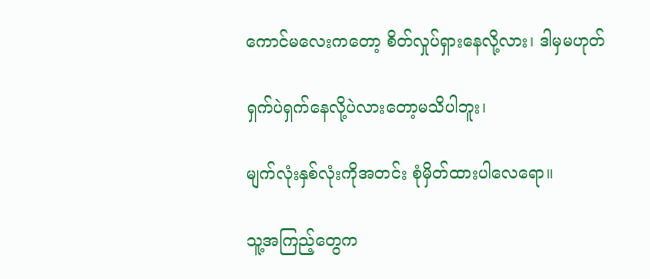ကောင်မလေးကတော့ စိတ်လှုပ်ရှားနေလို့လား၊ ဒါမှမဟုတ်

ရှက်ပဲရှက်နေလို့ပဲလားတော့မသိပါဘူး၊

မျက်လုံးနှစ်လုံးကိုအတင်း စုံမှိတ်ထားပါလေရော။

သူ့အကြည့်တွေက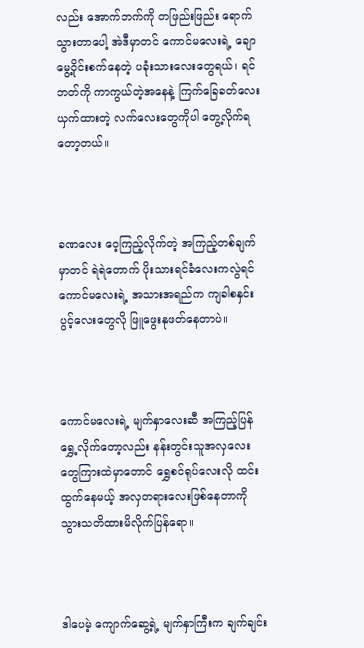လည်း အောက်ဘက်ကို တဖြည်းဖြည်း ရောက်သွားတာပေါ့ အဲဒီမှာတင် ကောင်မလေးရဲ့ ချောမွေ့ဝိုင်းစက်နေတဲ့ ပခုံးသားလေးတွေရယ်၊ ရင်ဘတ်ကို ကာကွယ်တဲ့အနေနဲ့ ကြက်ခြေခတ်လေး ယှက်ထားတဲ့ လက်လေးတွေကိုပါ တွေ့လိုက်ရတော့တယ်။



ခဏလေး ဝေ့ကြည့်လိုက်တဲ့ အကြည့်တစ်ချက်မှာတင် ရဲရဲတောက် ပိုးသားရင်ခံလေးကလွဲရင် ကောင်မလေးရဲ့ အသားအရည်က ကျခါစနှင်းပွင့်လေးတွေလို ဖြူဖွေးနုဖတ်နေတာပဲ။



ကောင်မလေးရဲ့ မျက်နှာလေးဆီ အကြည့်ပြန်ရွှေ့လိုက်တော့လည်း နန်းတွင်းသူအလှလေးတွေကြားထဲမှာတောင် ရွှေစင်ရုပ်လေးလို ထင်းထွက်နေမယ့် အလှတရားလေးဖြစ်နေတာကို သွားသတိထားမိလိုက်ပြန်ရော။



ဒါပေမဲ့ ကျောက်ဆွေ့ရဲ့ မျက်နှာကြီးက ချက်ချင်း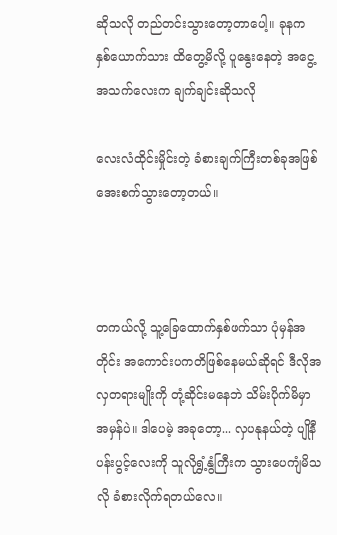ဆိုသလို တည်တင်းသွားတော့တာပေါ့။ ခုနက နှစ်ယောက်သား ထိတွေ့မိလို့ ပူနွေးနေတဲ့ အငွေ့အသက်လေးက ချက်ချင်းဆိုသလို

လေးလံထိုင်းမှိုင်းတဲ့ ခံစားချက်ကြီးတစ်ခုအဖြစ် အေးစက်သွားတော့တယ်။



တကယ်လို့ သူ့ခြေထောက်နှစ်ဖက်သာ ပုံမှန်အတိုင်း အကောင်းပကတိဖြစ်နေမယ်ဆိုရင် ဒီလိုအလှတရားမျိုးကို တုံ့ဆိုင်းမနေဘဲ သိမ်းပိုက်မိမှာ အမှန်ပဲ။ ဒါပေမဲ့ အခုတော့... လှပနုနယ်တဲ့ ပျိုနီပန်းပွင့်လေးကို သူလိုရွှံ့နွံကြီးက သွားပေကျံမိသလို ခံစားလိုက်ရတယ်လေ။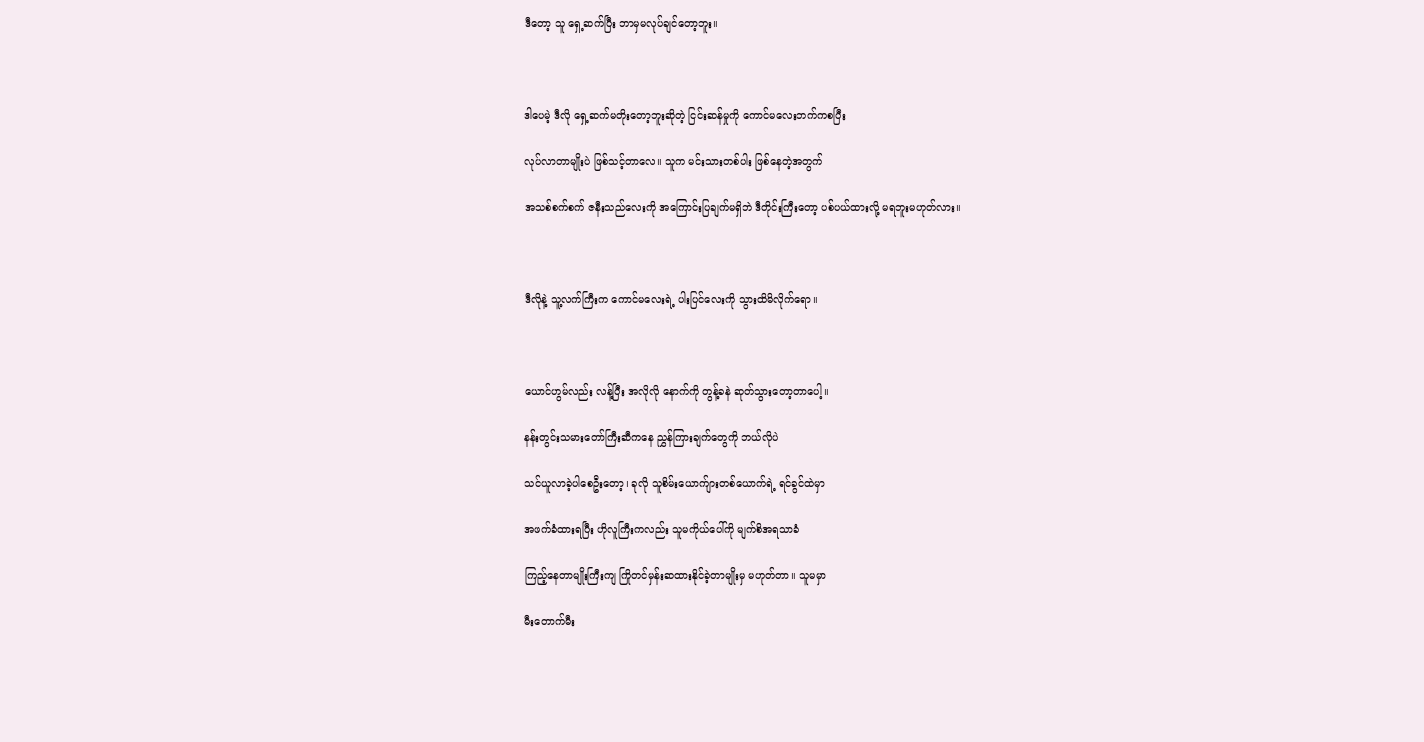ဒီတော့ သူ ရှေ့ဆက်ပြီး ဘာမှမလုပ်ချင်တော့ဘူး။



ဒါပေမဲ့ ဒီလို ရှေ့ဆက်မတိုးတော့ဘူးဆိုတဲ့ ငြင်းဆန်မှုကို ကောင်မလေးဘက်ကစပြီး

လုပ်လာတာမျိုးပဲ ဖြစ်သင့်တာလေ။ သူက မင်းသားတစ်ပါး ဖြစ်နေတဲ့အတွက်

အသစ်စက်စက် ဇနီးသည်လေးကို အကြောင်းပြချက်မရှိဘဲ ဒီတိုင်းကြီးတော့ ပစ်ပယ်ထားလို့ မရဘူးမဟုတ်လား။



ဒီလိုနဲ့ သူ့လက်ကြီးက ကောင်မလေးရဲ့ ပါးပြင်လေးကို သွားထိမိလိုက်ရော။



ယောင်ဟွမ်လည်း လန့်ပြီး အလိုလို နောက်ကို တွန့်ခနဲ ဆုတ်သွားတော့တာပေါ့။

နန်းတွင်းသမားတော်ကြီးဆီကနေ ညွှန်ကြားချက်တွေကို ဘယ်လိုပဲ

သင်ယူလာခဲ့ပါစေဦးတော့၊ ခုလို သူစိမ်းယောက်ျားတစ်ယောက်ရဲ့ ရင်ခွင်ထဲမှာ

အဖက်ခံထားရပြီး ဟိုလူကြီးကလည်း သူမကိုယ်ပေါ်ကို မျက်စိအရသာခံ

ကြည့်နေတာမျိုးကြီးကျ ကြိုတင်မှန်းဆထားနိုင်ခဲ့တာမျိုးမှ မဟုတ်တာ။ သူမမှာ

မီးတောက်မီး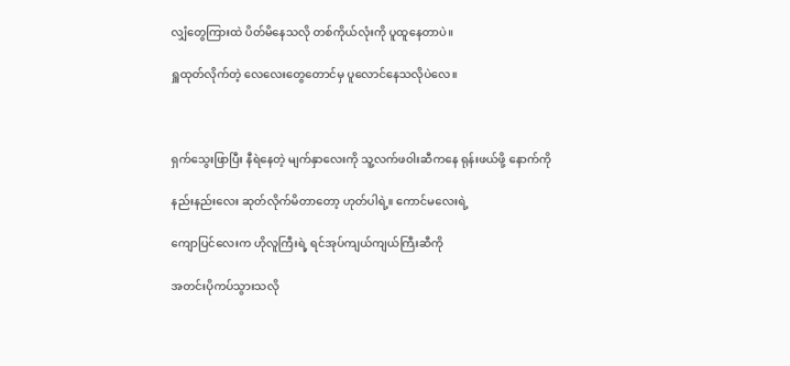လျှံတွေကြားထဲ ပိတ်မိနေသလို တစ်ကိုယ်လုံးကို ပူထူနေတာပဲ။

ရှူထုတ်လိုက်တဲ့ လေလေးတွေတောင်မှ ပူလောင်နေသလိုပဲလေ။



ရှက်သွေးဖြာပြီး နီရဲနေတဲ့ မျက်နှာလေးကို သူ့လက်ဖဝါးဆီကနေ ရုန်းဖယ်ဖို့ နောက်ကို

နည်းနည်းလေး ဆုတ်လိုက်မိတာတော့ ဟုတ်ပါရဲ့။ ကောင်မလေးရဲ့

ကျောပြင်လေးက ဟိုလူကြီးရဲ့ ရင်အုပ်ကျယ်ကျယ်ကြီးဆီကို

အတင်းပိုကပ်သွားသလို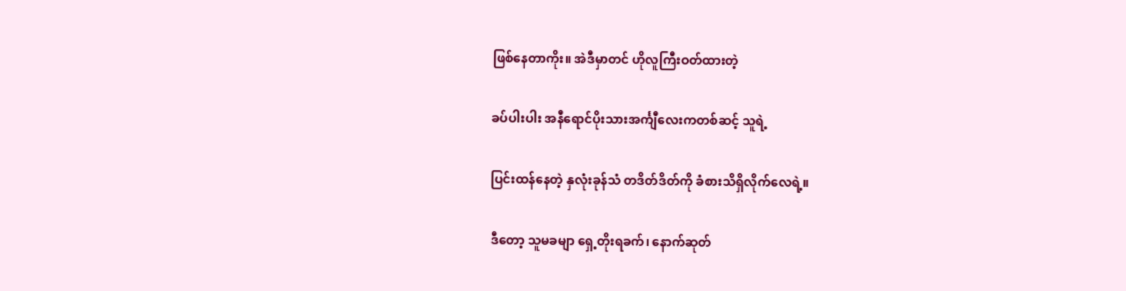ဖြစ်နေတာကိုး။ အဲဒီမှာတင် ဟိုလူကြီးဝတ်ထားတဲ့

ခပ်ပါးပါး အနီရောင်ပိုးသားအင်္ကျီလေးကတစ်ဆင့် သူရဲ့

ပြင်းထန်နေတဲ့ နှလုံးခုန်သံ တဒိတ်ဒိတ်ကို ခံစားသိရှိလိုက်လေရဲ့။

ဒီတော့ သူမခမျာ ရှေ့တိုးရခက်၊ နောက်ဆုတ်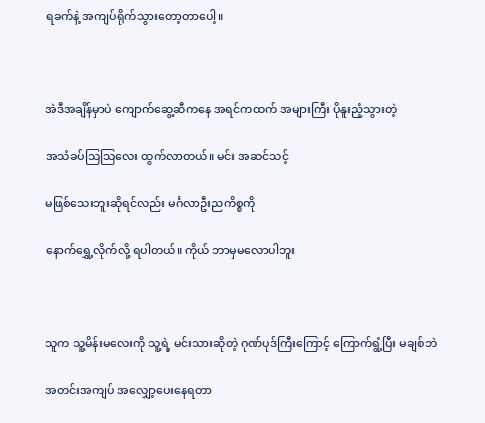ရခက်နဲ့ အကျပ်ရိုက်သွားတော့တာပေါ့။



အဲဒီအချိန်မှာပဲ ကျောက်ဆွေ့ဆီကနေ အရင်ကထက် အများကြီး ပိုနူးညံ့သွားတဲ့

အသံခပ်သြသြလေး ထွက်လာတယ်။ မင်း အဆင်သင့်

မဖြစ်သေးဘူးဆိုရင်လည်း မင်္ဂလာဦးညကိစ္စကို

နောက်ရွှေ့လိုက်လို့ ရပါတယ်။ ကိုယ် ဘာမှမလောပါဘူး



သူက သူ့မိန်းမလေးကို သူ့ရဲ့ မင်းသားဆိုတဲ့ ဂုဏ်ပုဒ်ကြီးကြောင့် ကြောက်ရွံ့ပြီး မချစ်ဘဲ

အတင်းအကျပ် အလျှော့ပေးနေရတာ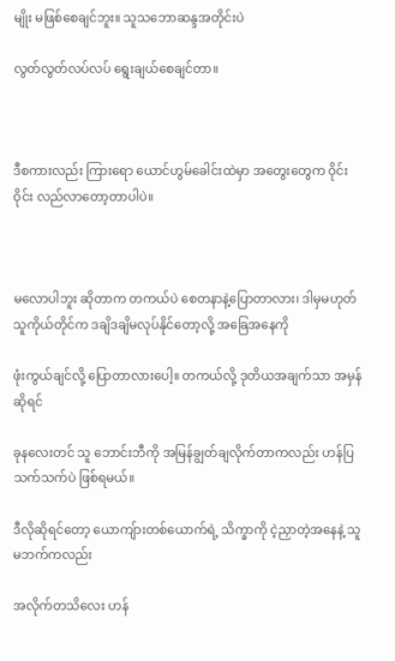မျိုး မဖြစ်စေချင်ဘူး။ သူသဘောဆန္ဒအတိုင်းပဲ

လွတ်လွတ်လပ်လပ် ရွေးချယ်စေချင်တာ။



ဒီစကားလည်း ကြားရော ယောင်ဟွမ်ခေါင်းထဲမှာ အတွေးတွေက ဝိုင်းဝိုင်း လည်လာတော့တာပါပဲ။



မလောပါဘူး ဆိုတာက တကယ်ပဲ စေတနာနဲ့ပြောတာလား၊ ဒါမှမဟုတ် သူကိုယ်တိုင်က ဒချိဒချိမလုပ်နိုင်တော့လို့ အခြေအနေကို

ဖုံးကွယ်ချင်လို့ ပြောတာလားပေါ့။ တကယ်လို့ ဒုတိယအချက်သာ အမှန်ဆိုရင်

ခုနလေးတင် သူ ဘောင်းဘီကို အမြန်ချွတ်ချလိုက်တာကလည်း ဟန်ပြသက်သက်ပဲ ဖြစ်ရမယ်။

ဒီလိုဆိုရင်တော့ ယောကျ်ားတစ်ယောက်ရဲ့ သိက္ခာကို ငဲ့ညှာတဲ့အနေနဲ့ သူမဘက်ကလည်း

အလိုက်တသိလေး ဟန်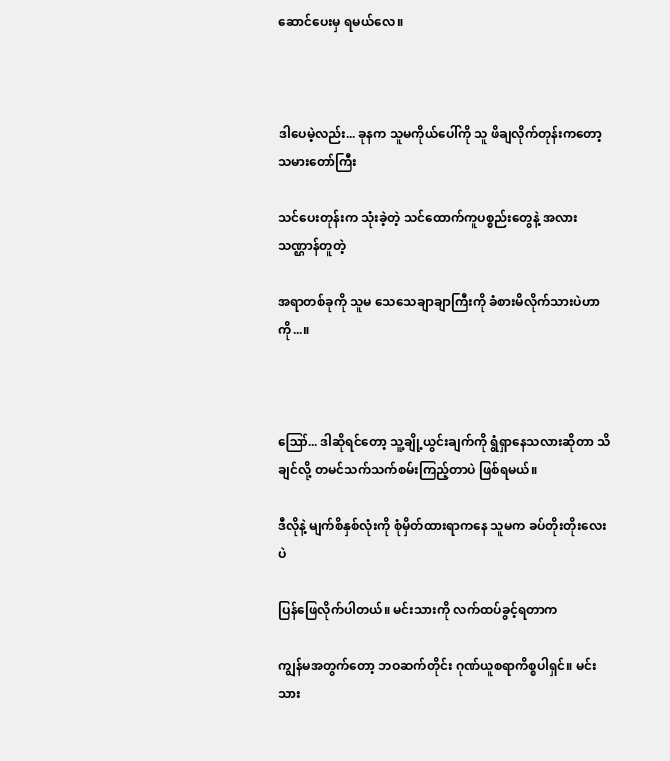ဆောင်ပေးမှ ရမယ်လေ။



ဒါပေမဲ့လည်း... ခုနက သူမကိုယ်ပေါ်ကို သူ ဖိချလိုက်တုန်းကတော့ သမားတော်ကြီး

သင်ပေးတုန်းက သုံးခဲ့တဲ့ သင်ထောက်ကူပစ္စည်းတွေနဲ့ အလားသဏ္ဌာန်တူတဲ့

အရာတစ်ခုကို သူမ သေသေချာချာကြီးကို ခံစားမိလိုက်သားပဲဟာကို...။



ဪ... ဒါဆိုရင်တော့ သူ့ချို့ယွင်းချက်ကို ရွံရှာနေသလားဆိုတာ သိချင်လို့ တမင်သက်သက်စမ်းကြည့်တာပဲ ဖြစ်ရမယ်။

ဒီလိုနဲ့ မျက်စိနှစ်လုံးကို စုံမှိတ်ထားရာကနေ သူမက ခပ်တိုးတိုးလေးပဲ

ပြန်ဖြေလိုက်ပါတယ်။ မင်းသားကို လက်ထပ်ခွင့်ရတာက

ကျွန်မအတွက်တော့ ဘဝဆက်တိုင်း ဂုဏ်ယူစရာကိစ္စပါရှင်။ မင်းသား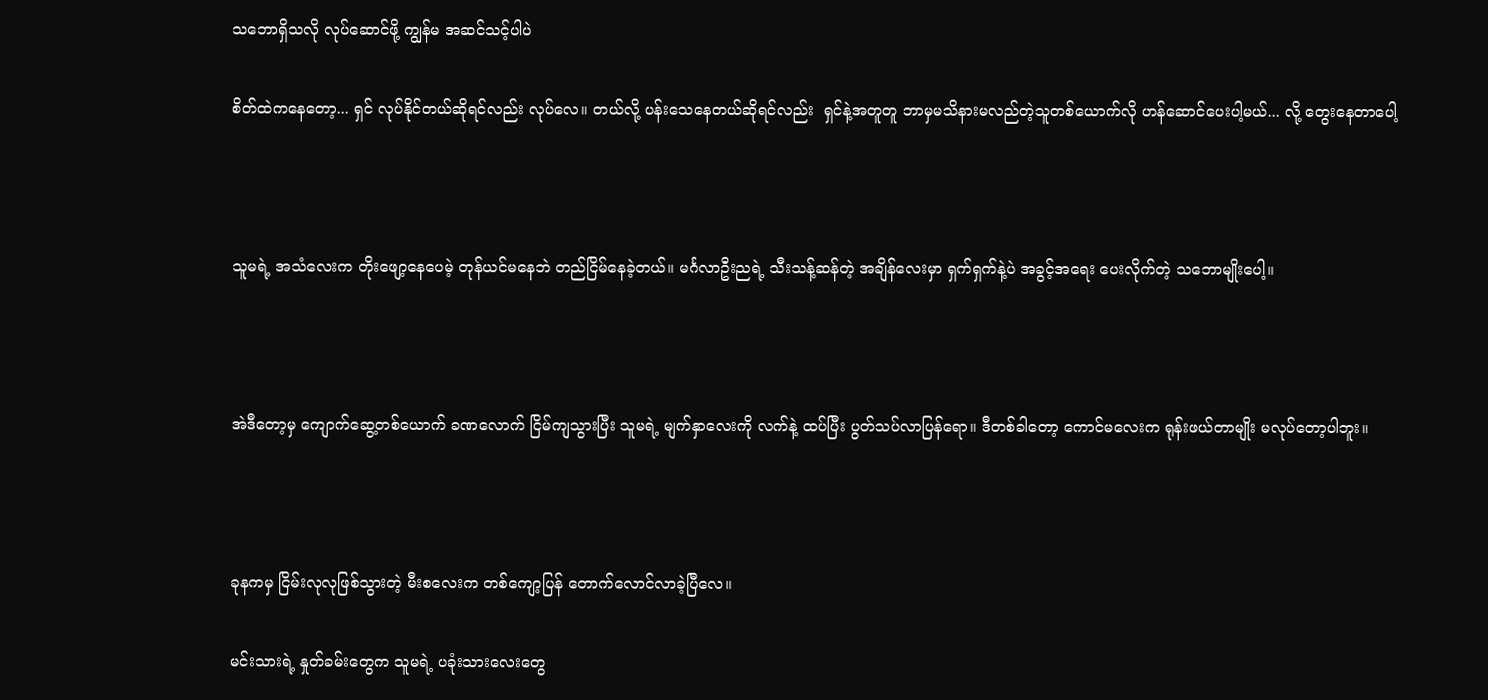သဘောရှိသလို လုပ်ဆောင်ဖို့ ကျွန်မ အဆင်သင့်ပါပဲ

စိတ်ထဲကနေတော့... ရှင် လုပ်နိုင်တယ်ဆိုရင်လည်း လုပ်လေ။ တယ်လို့ ပန်းသေနေတယ်ဆိုရင်လည်း  ရှင်နဲ့အတူတူ ဘာမှမသိနားမလည်တဲ့သူတစ်ယောက်လို ဟန်ဆောင်ပေးပါ့မယ်... လို့ တွေးနေတာပေါ့



သူမရဲ့ အသံလေးက တိုးဖျော့နေပေမဲ့ တုန်ယင်မနေဘဲ တည်ငြိမ်နေခဲ့တယ်။ မင်္ဂလာဦးညရဲ့ သီးသန့်ဆန်တဲ့ အချိန်လေးမှာ ရှက်ရှက်နဲ့ပဲ အခွင့်အရေး ပေးလိုက်တဲ့ သဘောမျိုးပေါ့။



အဲဒီတော့မှ ကျောက်ဆွေ့တစ်ယောက် ခဏလောက် ငြိမ်ကျသွားပြီး သူမရဲ့ မျက်နှာလေးကို လက်နဲ့ ထပ်ပြီး ပွတ်သပ်လာပြန်ရော။ ဒီတစ်ခါတော့ ကောင်မလေးက ရုန်းဖယ်တာမျိုး မလုပ်တော့ပါဘူး။



ခုနကမှ ငြိမ်းလုလုဖြစ်သွားတဲ့ မီးစလေးက တစ်ကျော့ပြန် တောက်လောင်လာခဲ့ပြီလေ။

မင်းသားရဲ့ နှုတ်ခမ်းတွေက သူမရဲ့ ပခုံးသားလေးတွေ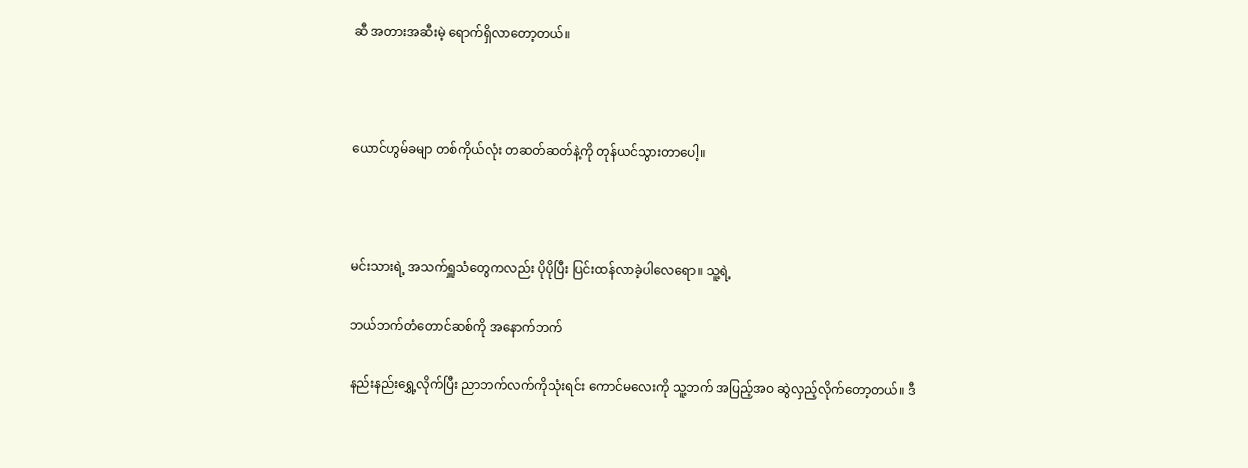ဆီ အတားအဆီးမဲ့ ရောက်ရှိလာတော့တယ်။



ယောင်ဟွမ်ခမျာ တစ်ကိုယ်လုံး တဆတ်ဆတ်နဲ့ကို တုန်ယင်သွားတာပေါ့။



မင်းသားရဲ့ အသက်ရှူသံတွေကလည်း ပိုပိုပြီး ပြင်းထန်လာခဲ့ပါလေရော။ သူ့ရဲ့

ဘယ်ဘက်တံတောင်ဆစ်ကို အနောက်ဘက်

နည်းနည်းရွှေ့လိုက်ပြီး ညာဘက်လက်ကိုသုံးရင်း ကောင်မလေးကို သူ့ဘက် အပြည့်အဝ ဆွဲလှည့်လိုက်တော့တယ်။ ဒီ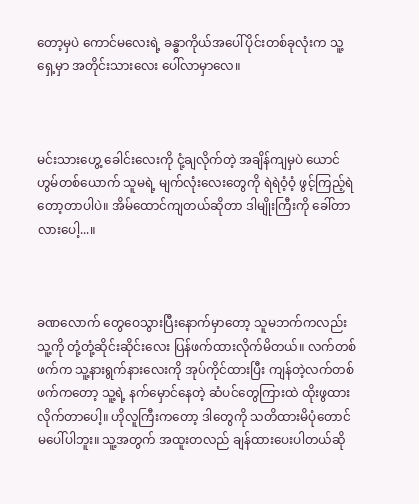တော့မှပဲ ကောင်မလေးရဲ့ ခန္ဓာကိုယ်အပေါ်ပိုင်းတစ်ခုလုံးက သူ့ရှေ့မှာ အတိုင်းသားလေး ပေါ်လာမှာလေ။



မင်းသားဟွေ့ ခေါင်းလေးကို ငုံ့ချလိုက်တဲ့ အချိန်ကျမှပဲ ယောင်ဟွမ်တစ်ယောက် သူမရဲ့ မျက်လုံးလေးတွေကို ရဲရဲဝံ့ဝံ့ ဖွင့်ကြည့်ရဲတော့တာပါပဲ။ အိမ်ထောင်ကျတယ်ဆိုတာ ဒါမျိုးကြီးကို ခေါ်တာလားပေါ့...။



ခဏလောက် တွေဝေသွားပြီးနောက်မှာတော့ သူမဘက်ကလည်း သူ့ကို တုံ့တုံ့ဆိုင်းဆိုင်းလေး ပြန်ဖက်ထားလိုက်မိတယ်။ လက်တစ်ဖက်က သူ့နားရွက်နားလေးကို အုပ်ကိုင်ထားပြီး ကျန်တဲ့လက်တစ်ဖက်ကတော့ သူ့ရဲ့ နက်မှောင်နေတဲ့ ဆံပင်တွေကြားထဲ ထိုးဖွထားလိုက်တာပေါ့။ ဟိုလူကြီးကတော့ ဒါတွေကို သတိထားမိပုံတောင် မပေါ်ပါဘူး။ သူ့အတွက် အထူးတလည် ချန်ထားပေးပါတယ်ဆို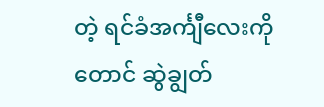တဲ့ ရင်ခံအင်္ကျီလေးကိုတောင် ဆွဲချွတ်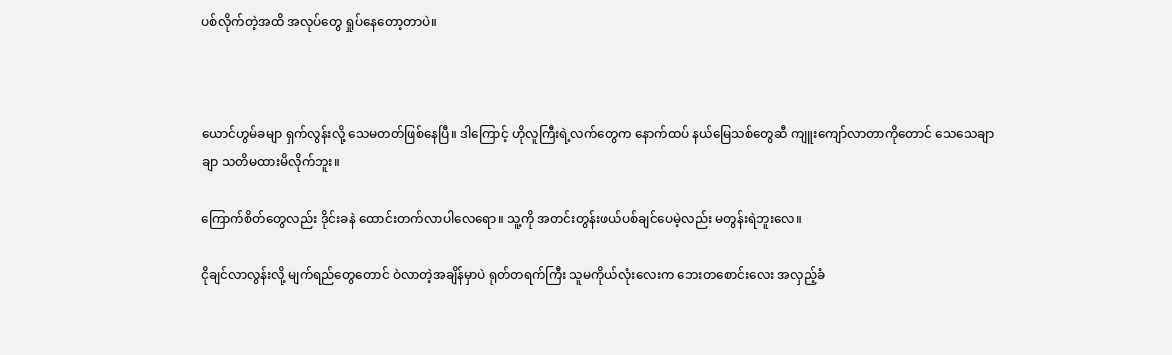ပစ်လိုက်တဲ့အထိ အလုပ်တွေ ရှုပ်နေတော့တာပဲ။



ယောင်ဟွမ်ခမျာ ရှက်လွန်းလို့ သေမတတ်ဖြစ်နေပြီ။ ဒါကြောင့် ဟိုလူကြီးရဲ့လက်တွေက နောက်ထပ် နယ်မြေသစ်တွေဆီ ကျူးကျော်လာတာကိုတောင် သေသေချာချာ သတိမထားမိလိုက်ဘူး။

ကြောက်စိတ်တွေလည်း ဒိုင်းခနဲ ထောင်းတက်လာပါလေရော။ သူ့ကို အတင်းတွန်းဖယ်ပစ်ချင်ပေမဲ့လည်း မတွန်းရဲဘူးလေ။

ငိုချင်လာလွန်းလို့ မျက်ရည်တွေတောင် ဝဲလာတဲ့အချိန်မှာပဲ ရုတ်တရက်ကြီး သူမကိုယ်လုံးလေးက ဘေးတစောင်းလေး အလှည့်ခံ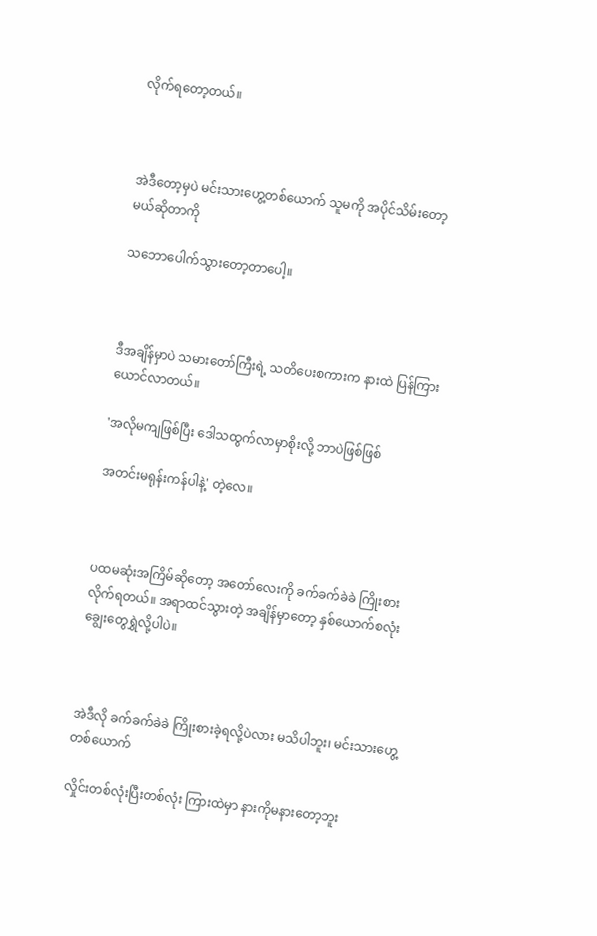လိုက်ရတော့တယ်။



အဲဒီတော့မှပဲ မင်းသားဟွေ့တစ်ယောက် သူမကို အပိုင်သိမ်းတော့မယ်ဆိုတာကို

သဘောပေါက်သွားတော့တာပေါ့။



ဒီအချိန်မှာပဲ သမားတော်ကြီးရဲ့ သတိပေးစကားက နားထဲ ပြန်ကြားယောင်လာတယ်။

'အလိုမကျဖြစ်ပြီး ဒေါသထွက်လာမှာစိုးလို့ ဘာပဲဖြစ်ဖြစ်

အတင်းမရုန်းကန်ပါနဲ့' တဲ့လေ။



ပထမဆုံးအကြိမ်ဆိုတော့ အတော်လေးကို ခက်ခက်ခဲခဲ ကြိုးစားလိုက်ရတယ်။ အရာထင်သွားတဲ့ အချိန်မှာတော့ နှစ်ယောက်စလုံး ချွေးတွေရွှဲလို့ပါပဲ။



အဲဒီလို ခက်ခက်ခဲခဲ ကြိုးစားခဲ့ရလို့ပဲလား မသိပါဘူး၊ မင်းသားဟွေ့တစ်ယောက်

လှိုင်းတစ်လုံးပြီးတစ်လုံး ကြားထဲမှာ နားကိုမနားတော့ဘူး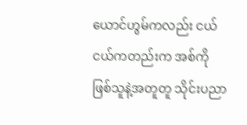ယောင်ဟွမ်ကလည်း ငယ်ငယ်ကတည်းက အစ်ကိုဖြစ်သူနဲ့အတူတူ သိုင်းပညာ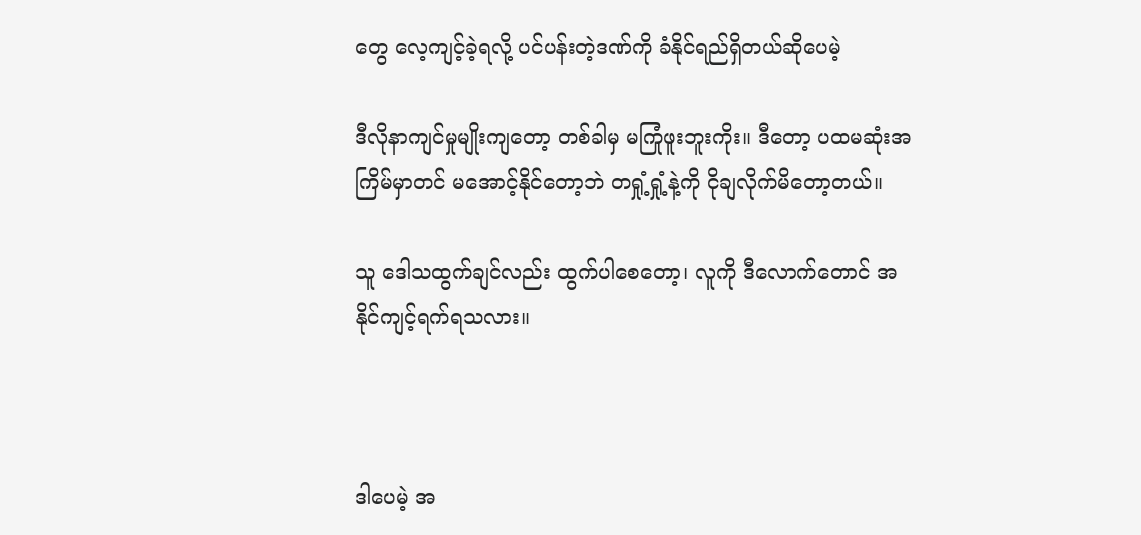တွေ လေ့ကျင့်ခဲ့ရလို့ ပင်ပန်းတဲ့ဒဏ်ကို ခံနိုင်ရည်ရှိတယ်ဆိုပေမဲ့

ဒီလိုနာကျင်မှုမျိုးကျတော့ တစ်ခါမှ မကြုံဖူးဘူးကိုး။ ဒီတော့ ပထမဆုံးအကြိမ်မှာတင် မအောင့်နိုင်တော့ဘဲ တရှုံ့ရှုံ့နဲ့ကို ငိုချလိုက်မိတော့တယ်။

သူ ဒေါသထွက်ချင်လည်း ထွက်ပါစေတော့၊ လူကို ဒီလောက်တောင် အနိုင်ကျင့်ရက်ရသလား။



ဒါပေမဲ့ အ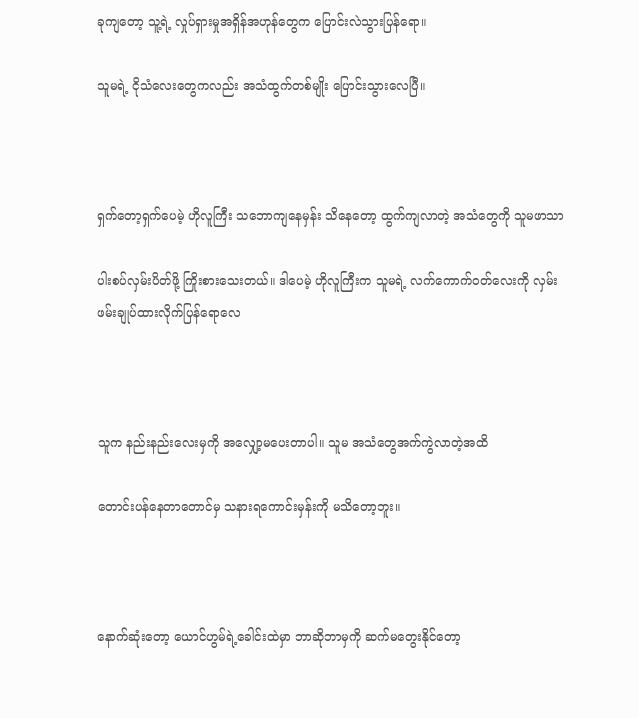ခုကျတော့ သူ့ရဲ့ လှုပ်ရှားမှုအရှိန်အဟုန်တွေက ပြောင်းလဲသွားပြန်ရော။

သူမရဲ့ ငိုသံလေးတွေကလည်း အသံထွက်တစ်မျိုး ပြောင်းသွားလေပြီ။



ရှက်တော့ရှက်ပေမဲ့ ဟိုလူကြီး သဘောကျနေမှန်း သိနေတော့ ထွက်ကျလာတဲ့ အသံတွေကို သူမဖာသာ

ပါးစပ်လှမ်းပိတ်ဖို့ ကြိုးစားသေးတယ်။ ဒါပေမဲ့ ဟိုလူကြီးက သူမရဲ့ လက်ကောက်ဝတ်လေးကို လှမ်းဖမ်းချုပ်ထားလိုက်ပြန်ရောလေ



သူက နည်းနည်းလေးမှကို အလျှော့မပေးတာပါ။ သူမ အသံတွေအက်ကွဲလာတဲ့အထိ

တောင်းပန်နေတာတောင်မှ သနားရကောင်းမှန်းကို မသိတော့ဘူး။



နောက်ဆုံးတော့ ယောင်ဟွမ်ရဲ့ခေါင်းထဲမှာ ဘာဆိုဘာမှကို ဆက်မတွေးနိုင်တော့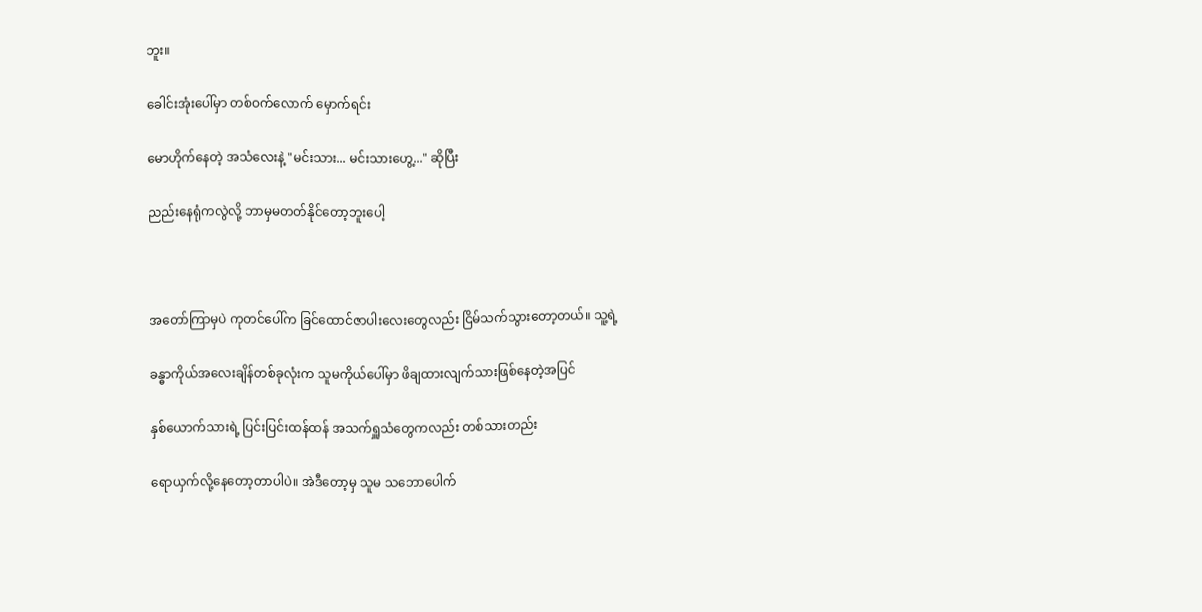ဘူး။

ခေါင်းအုံးပေါ်မှာ တစ်ဝက်လောက် မှောက်ရင်း

မောဟိုက်နေတဲ့ အသံလေးနဲ့ "မင်းသား... မင်းသားဟွေ့..." ဆိုပြီး

ညည်းနေရုံကလွဲလို့ ဘာမှမတတ်နိုင်တော့ဘူးပေါ့



အတော်ကြာမှပဲ ကုတင်ပေါ်က ခြင်ထောင်ဇာပါးလေးတွေလည်း ငြိမ်သက်သွားတော့တယ်။ သူ့ရဲ့

ခန္ဓာကိုယ်အလေးချိန်တစ်ခုလုံးက သူမကိုယ်ပေါ်မှာ ဖိချထားလျက်သားဖြစ်နေတဲ့အပြင်

နှစ်ယောက်သားရဲ့ ပြင်းပြင်းထန်ထန် အသက်ရှူသံတွေကလည်း တစ်သားတည်း

ရောယှက်လို့နေတော့တာပါပဲ။ အဲဒီတော့မှ သူမ သဘောပေါက်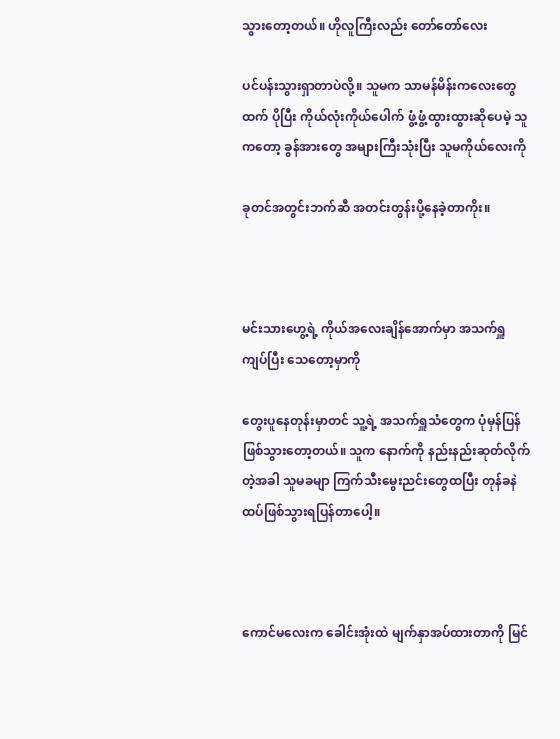သွားတော့တယ်။ ဟိုလူကြီးလည်း တော်တော်လေး

ပင်ပန်းသွားရှာတာပဲလို့။ သူမက သာမန်မိန်းကလေးတွေထက် ပိုပြီး ကိုယ်လုံးကိုယ်ပေါက် ဖွံ့ဖွံ့ထွားထွားဆိုပေမဲ့ သူကတော့ ခွန်အားတွေ အများကြီးသုံးပြီး သူမကိုယ်လေးကို

ခုတင်အတွင်းဘက်ဆီ အတင်းတွန်းပို့နေခဲ့တာကိုး။



မင်းသားဟွေ့ရဲ့ ကိုယ်အလေးချိန်အောက်မှာ အသက်ရှူကျပ်ပြီး သေတော့မှာကို

တွေးပူနေတုန်းမှာတင် သူ့ရဲ့ အသက်ရှူသံတွေက ပုံမှန်ပြန်ဖြစ်သွားတော့တယ်။ သူက နောက်ကို နည်းနည်းဆုတ်လိုက်တဲ့အခါ သူမခမျာ ကြက်သီးမွေးညင်းတွေထပြီး တုန်ခနဲ ထပ်ဖြစ်သွားရပြန်တာပေါ့။



ကောင်မလေးက ခေါင်းအုံးထဲ မျက်နှာအပ်ထားတာကို မြင်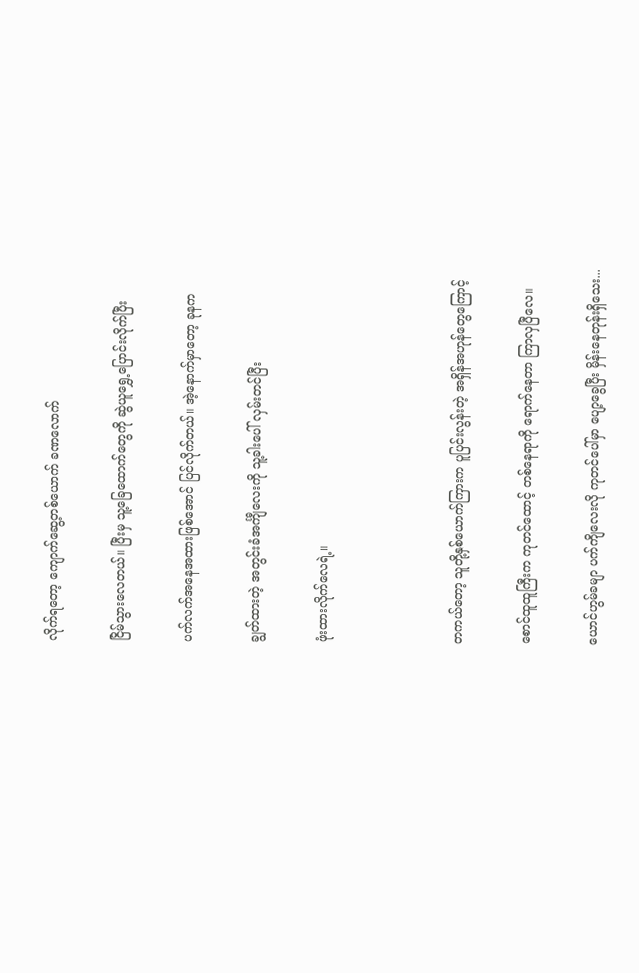လိုက်ရတော့ ကျောက်ဆွေ့တစ်ယောက် ခဏလောက်

ငြိမ်သွားလေတယ်။ ပြီးမှ သူ့ခြေထောက်တွေကို ဆွဲယူရွှေ့ပြောင်းလိုက်ပြီး

ပက်လက်အနေအထားဖြစ်အောင် ပြင်လိုက်တယ်။ အဲ့နောက်မှာတော့ ခုနက

ချွတ်ထားတဲ့ အတွင်းခံအင်္ကျီလေးကို သူ့ခါးပေါ် လှမ်းတင်ပြီး

ဖုံးထားလိုက်လေရဲ့။



တကယ်တော့ သူတို့နှစ်ယောက်ကြားက ပူပြင်းလွန်းတဲ့ အရှိန်အဟုန်တွေကြောင့်

စောင်ထူထူကြီးက ကုတင်ထောင့် တစ်နေရာကို ရောက်နေတာ ကြာလှပြီလေ။

ယောင်ဟွမ်ခမျာ ပက်ကျိလေးလို ကုတင်ပေါ်မှာ ပျော့ခွေပြီး မှိန်းနေတုန်းရှိသေး...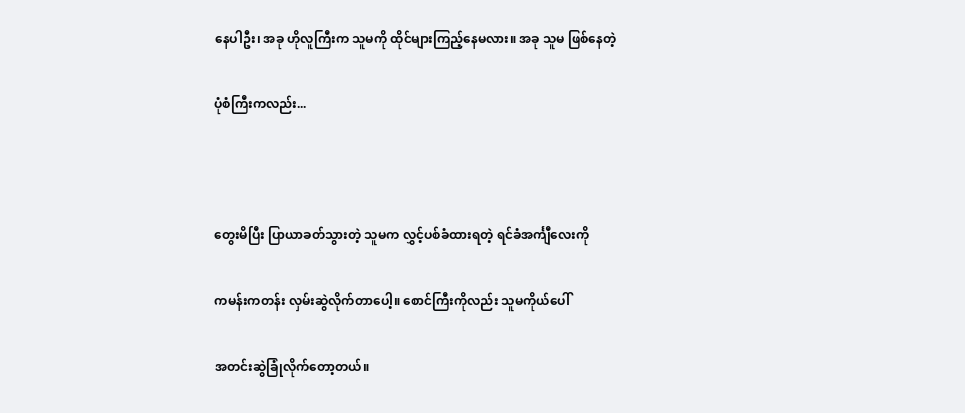နေပါဦး၊ အခု ဟိုလူကြီးက သူမကို ထိုင်များကြည့်နေမလား။ အခု သူမ ဖြစ်နေတဲ့

ပုံစံကြီးကလည်း...



တွေးမိပြီး ပြာယာခတ်သွားတဲ့ သူမက လွှင့်ပစ်ခံထားရတဲ့ ရင်ခံအင်္ကျီလေးကို

ကမန်းကတန်း လှမ်းဆွဲလိုက်တာပေါ့။ စောင်ကြီးကိုလည်း သူမကိုယ်ပေါ်

အတင်းဆွဲခြုံလိုက်တော့တယ်။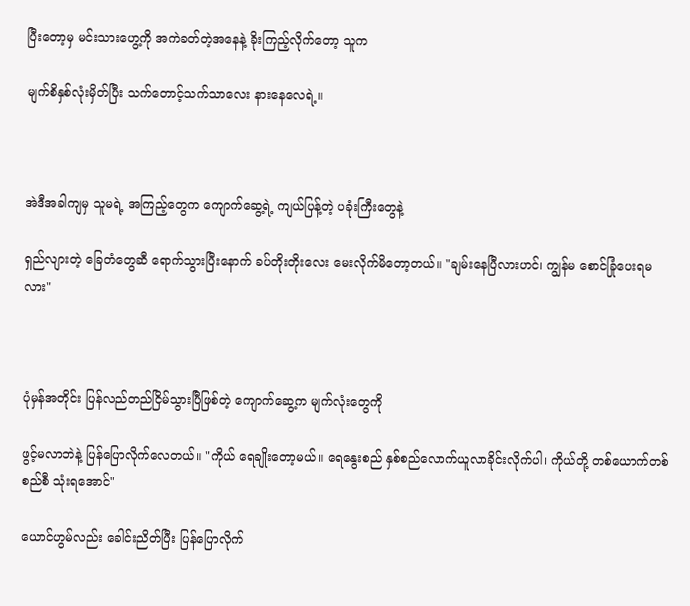ပြီးတော့မှ မင်းသားဟွေ့ကို အကဲခတ်တဲ့အနေနဲ့ ခိုးကြည့်လိုက်တော့ သူက

မျက်စိနှစ်လုံးမှိတ်ပြီး သက်တောင့်သက်သာလေး နားနေလေရဲ့။



အဲဒီအခါကျမှ သူမရဲ့ အကြည့်တွေက ကျောက်ဆွေ့ရဲ့ ကျယ်ပြန့်တဲ့ ပခုံးကြီးတွေနဲ့

ရှည်လျားတဲ့ ခြေတံတွေဆီ ရောက်သွားပြီးနောက် ခပ်တိုးတိုးလေး မေးလိုက်မိတော့တယ်။ "ချမ်းနေပြီလားဟင်၊ ကျွန်မ စောင်ခြုံပေးရမလား"



ပုံမှန်အတိုင်း ပြန်လည်တည်ငြိမ်သွားပြီဖြစ်တဲ့ ကျောက်ဆွေ့က မျက်လုံးတွေကို

ဖွင့်မလာဘဲနဲ့ ပြန်ပြောလိုက်လေတယ်။ "ကိုယ် ရေချိုးတော့မယ်။ ရေနွေးစည် နှစ်စည်လောက်ယူလာခိုင်းလိုက်ပါ၊ ကိုယ်တို့ တစ်ယောက်တစ်စည်စီ သုံးရအောင်"

ယောင်ဟွမ်လည်း ခေါင်းညိတ်ပြီး ပြန်ပြောလိုက်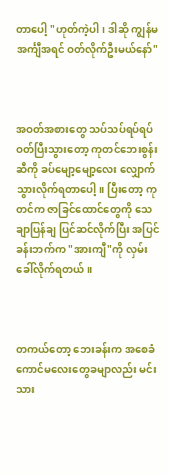တာပေါ့ "ဟုတ်ကဲ့ပါ၊ ဒါဆို ကျွန်မ အင်္ကျီအရင် ဝတ်လိုက်ဦးမယ်နော်"



အဝတ်အစားတွေ သပ်သပ်ရပ်ရပ် ဝတ်ပြီးသွားတော့ ကုတင်ဘေးစွန်းဆီကို ခပ်မျော့မျော့လေး လျှောက်သွားလိုက်ရတာပေါ့။ ပြီးတော့ ကုတင်က ဇာခြင်ထောင်တွေကို သေချာပြန်ချ ပြင်ဆင်လိုက်ပြီး အပြင်ခန်းဘက်က "အားကျီ"ကို လှမ်းခေါ်လိုက်ရတယ်။



တကယ်တော့ ဘေးခန်းက အစေခံကောင်မလေးတွေခမျာလည်း မင်းသား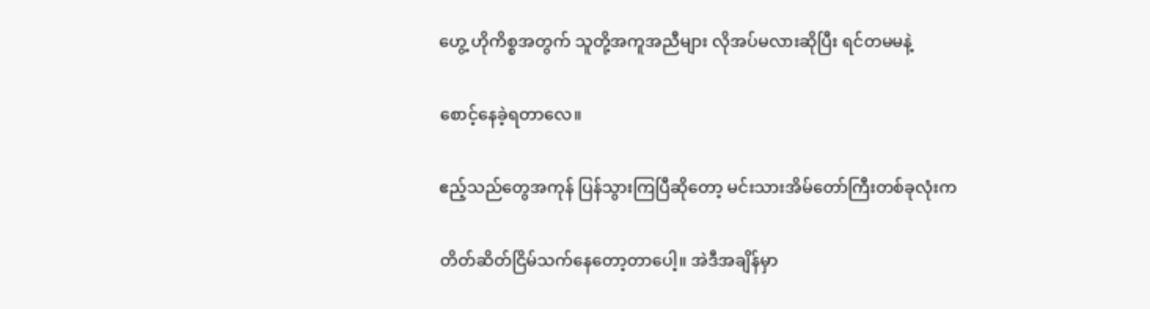ဟွေ့ ဟိုကိစ္စအတွက် သူတို့အကူအညီများ လိုအပ်မလားဆိုပြီး ရင်တမမနဲ့

စောင့်နေခဲ့ရတာလေ။

ဧည့်သည်တွေအကုန် ပြန်သွားကြပြီဆိုတော့ မင်းသားအိမ်တော်ကြီးတစ်ခုလုံးက

တိတ်ဆိတ်ငြိမ်သက်နေတော့တာပေါ့။ အဲဒီအချိန်မှာ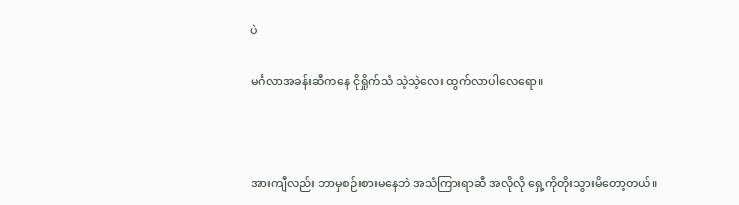ပဲ

မင်္ဂလာအခန်းဆီကနေ ငိုရှိုက်သံ သဲ့သဲ့လေး ထွက်လာပါလေရော။



အားကျီလည်း ဘာမှစဉ်းစားမနေဘဲ အသံကြားရာဆီ အလိုလို ရှေ့ကိုတိုးသွားမိတော့တယ်။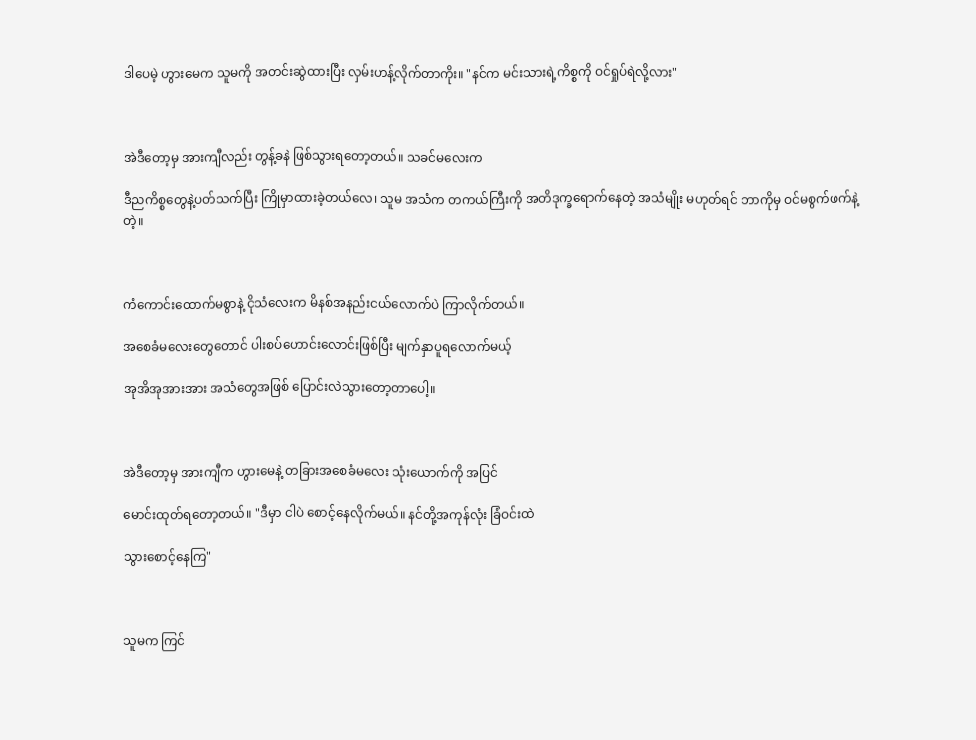ဒါပေမဲ့ ဟွားမေက သူမကို အတင်းဆွဲထားပြီး လှမ်းဟန့်လိုက်တာကိုး။ "နင်က မင်းသားရဲ့ကိစ္စကို ဝင်ရှုပ်ရဲလို့လား"



အဲဒီတော့မှ အားကျီလည်း တွန့်ခနဲ ဖြစ်သွားရတော့တယ်။ သခင်မလေးက

ဒီညကိစ္စတွေနဲ့ပတ်သက်ပြီး ကြိုမှာထားခဲ့တယ်လေ၊ သူမ အသံက တကယ်ကြီးကို အတိဒုက္ခရောက်နေတဲ့ အသံမျိုး မဟုတ်ရင် ဘာကိုမှ ဝင်မစွက်ဖက်နဲ့တဲ့။



ကံကောင်းထောက်မစွာနဲ့ ငိုသံလေးက မိနစ်အနည်းငယ်လောက်ပဲ ကြာလိုက်တယ်။

အစေခံမလေးတွေတောင် ပါးစပ်ဟောင်းလောင်းဖြစ်ပြီး မျက်နှာပူရလောက်မယ့်

အုအိအုအားအား အသံတွေအဖြစ် ပြောင်းလဲသွားတော့တာပေါ့။



အဲဒီတော့မှ အားကျီက ဟွားမေနဲ့ တခြားအစေခံမလေး သုံးယောက်ကို အပြင်

မောင်းထုတ်ရတော့တယ်။ "ဒီမှာ ငါပဲ စောင့်နေလိုက်မယ်။ နင်တို့အကုန်လုံး ခြံဝင်းထဲ

သွားစောင့်နေကြ"



သူမက ကြင်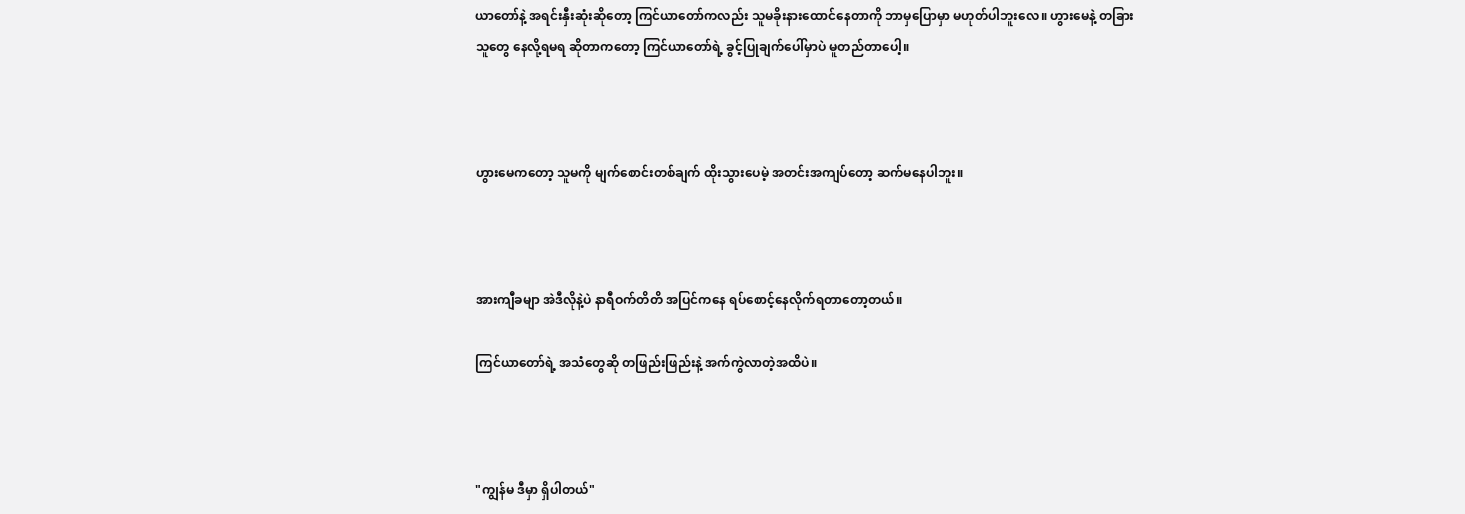ယာတော်နဲ့ အရင်းနှီးဆုံးဆိုတော့ ကြင်ယာတော်ကလည်း သူမခိုးနားထောင်နေတာကို ဘာမှပြောမှာ မဟုတ်ပါဘူးလေ။ ဟွားမေနဲ့ တခြားသူတွေ နေလို့ရမရ ဆိုတာကတော့ ကြင်ယာတော်ရဲ့ ခွင့်ပြုချက်ပေါ်မှာပဲ မူတည်တာပေါ့။



ဟွားမေကတော့ သူမကို မျက်စောင်းတစ်ချက် ထိုးသွားပေမဲ့ အတင်းအကျပ်တော့ ဆက်မနေပါဘူး။



အားကျီခမျာ အဲဒီလိုနဲ့ပဲ နာရီဝက်တိတိ အပြင်ကနေ ရပ်စောင့်နေလိုက်ရတာတော့တယ်။

ကြင်ယာတော်ရဲ့ အသံတွေဆို တဖြည်းဖြည်းနဲ့ အက်ကွဲလာတဲ့အထိပဲ။



"ကျွန်မ ဒီမှာ ရှိပါတယ်"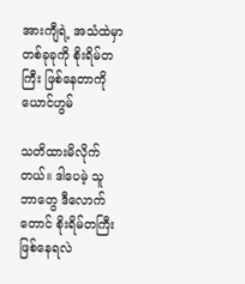အားကျီရဲ့ အသံထဲမှာ တစ်ခုခုကို စိုးရိမ်တကြီး ဖြစ်နေတာကို ယောင်ဟွမ်

သတိထားမိလိုက်တယ်။ ဒါပေမဲ့ သူ ဘာတွေ ဒီလောက်တောင် စိုးရိမ်တကြီး ဖြစ်နေရလဲ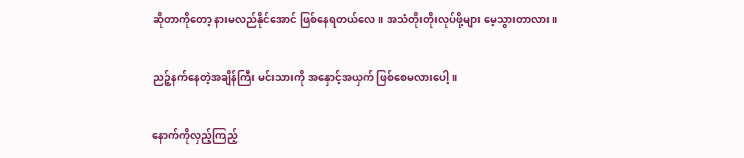ဆိုတာကိုတော့ နားမလည်နိုင်အောင် ဖြစ်နေရတယ်လေ။ အသံတိုးတိုးလုပ်ဖို့များ မေ့သွားတာလား။

ညဉ့်နက်နေတဲ့အချိန်ကြီး မင်းသားကို အနှောင့်အယှက် ဖြစ်စေမလားပေါ့။

နောက်ကိုလှည့်ကြည့်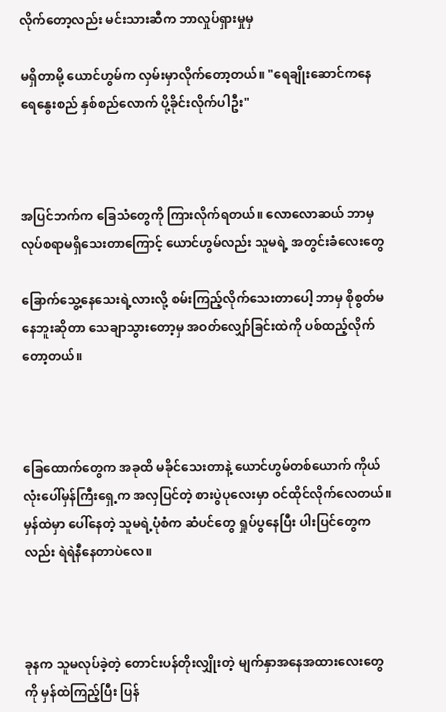လိုက်တော့လည်း မင်းသားဆီက ဘာလှုပ်ရှားမှုမှ

မရှိတာမို့ ယောင်ဟွမ်က လှမ်းမှာလိုက်တော့တယ်။ "ရေချိုးဆောင်ကနေ ရေနွေးစည် နှစ်စည်လောက် ပို့ခိုင်းလိုက်ပါဦး"



အပြင်ဘက်က ခြေသံတွေကို ကြားလိုက်ရတယ်။ လောလောဆယ် ဘာမှလုပ်စရာမရှိသေးတာကြောင့် ယောင်ဟွမ်လည်း သူမရဲ့ အတွင်းခံလေးတွေ

ခြောက်သွေ့နေသေးရဲ့လားလို့ စမ်းကြည့်လိုက်သေးတာပေါ့ ဘာမှ စိုစွတ်မနေဘူးဆိုတာ သေချာသွားတော့မှ အဝတ်လျှော်ခြင်းထဲကို ပစ်ထည့်လိုက်တော့တယ်။



ခြေထောက်တွေက အခုထိ မခိုင်သေးတာနဲ့ ယောင်ဟွမ်တစ်ယောက် ကိုယ်လုံးပေါ်မှန်ကြီးရှေ့က အလှပြင်တဲ့ စားပွဲပုလေးမှာ ဝင်ထိုင်လိုက်လေတယ်။ မှန်ထဲမှာ ပေါ်နေတဲ့ သူမရဲ့ပုံစံက ဆံပင်တွေ ရှုပ်ပွနေပြီး ပါးပြင်တွေကလည်း ရဲရဲနီနေတာပဲလေ။



ခုနက သူမလုပ်ခဲ့တဲ့ တောင်းပန်တိုးလျှိုးတဲ့ မျက်နှာအနေအထားလေးတွေကို မှန်ထဲကြည့်ပြီး ပြန်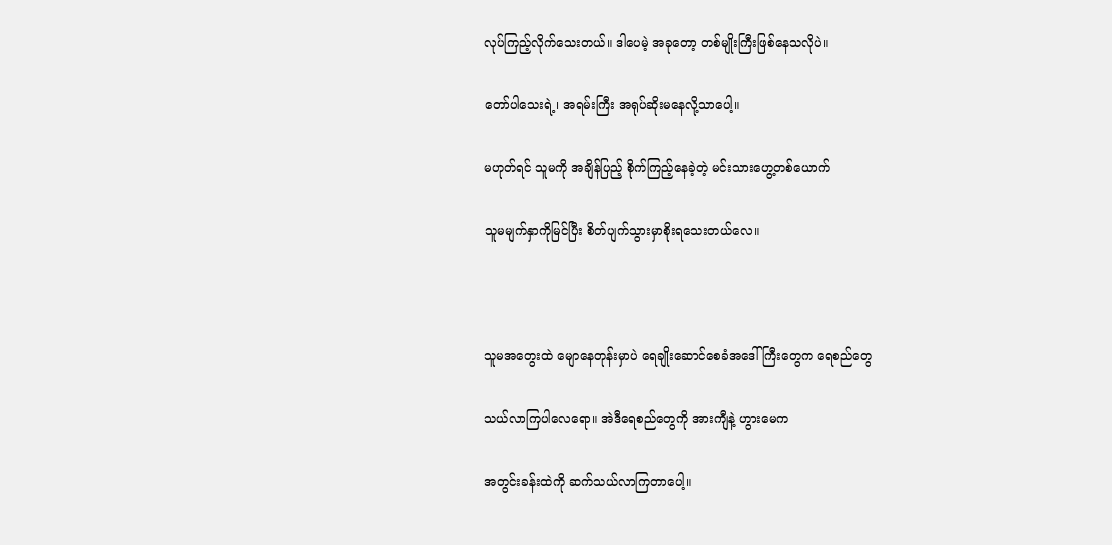လုပ်ကြည့်လိုက်သေးတယ်။ ဒါပေမဲ့ အခုတော့ တစ်မျိုးကြီးဖြစ်နေသလိုပဲ။

တော်ပါသေးရဲ့၊ အရမ်းကြီး အရုပ်ဆိုးမနေလို့သာပေါ့။

မဟုတ်ရင် သူမကို အချိန်ပြည့် စိုက်ကြည့်နေခဲ့တဲ့ မင်းသားဟွေ့တစ်ယောက်

သူမမျက်နှာကိုမြင်ပြီး စိတ်ပျက်သွားမှာစိုးရသေးတယ်လေ။



သူမအတွေးထဲ မျောနေတုန်းမှာပဲ ရေချိုးဆောင်စေခံအဒေါ်ကြီးတွေက ရေစည်တွေ

သယ်လာကြပါလေရော။ အဲဒီရေစည်တွေကို အားကျီနဲ့ ဟွားမေက

အတွင်းခန်းထဲကို ဆက်သယ်လာကြတာပေါ့။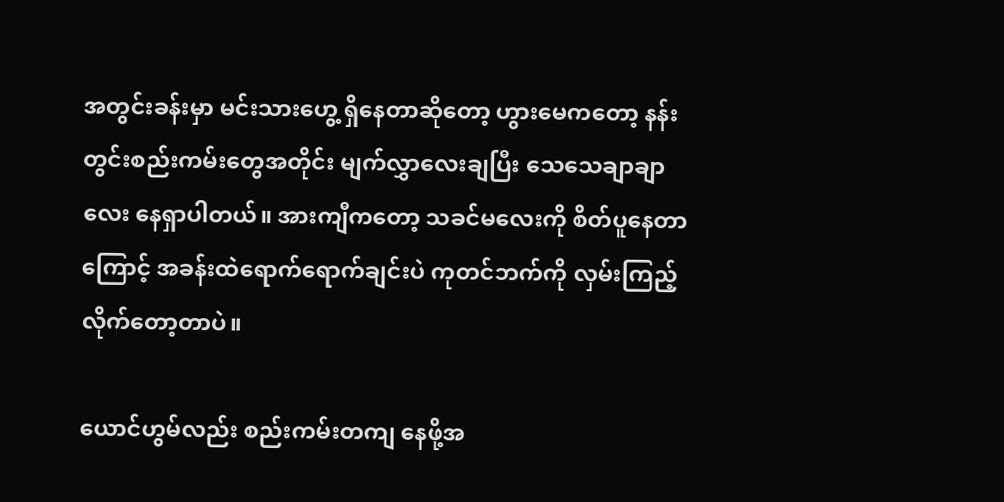အတွင်းခန်းမှာ မင်းသားဟွေ့ ရှိနေတာဆိုတော့ ဟွားမေကတော့ နန်းတွင်းစည်းကမ်းတွေအတိုင်း မျက်လွှာလေးချပြီး သေသေချာချာလေး နေရှာပါတယ်။ အားကျီကတော့ သခင်မလေးကို စိတ်ပူနေတာကြောင့် အခန်းထဲရောက်ရောက်ချင်းပဲ ကုတင်ဘက်ကို လှမ်းကြည့်လိုက်တော့တာပဲ။

ယောင်ဟွမ်လည်း စည်းကမ်းတကျ နေဖို့အ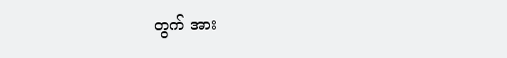တွက် အား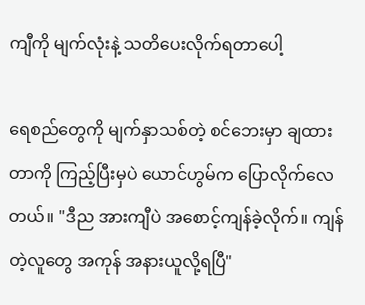ကျီကို မျက်လုံးနဲ့ သတိပေးလိုက်ရတာပေါ့

ရေစည်တွေကို မျက်နှာသစ်တဲ့ စင်ဘေးမှာ ချထားတာကို ကြည့်ပြီးမှပဲ ယောင်ဟွမ်က ပြောလိုက်လေတယ်။ "ဒီည အားကျီပဲ အစောင့်ကျန်ခဲ့လိုက်။ ကျန်တဲ့လူတွေ အကုန် အနားယူလို့ရပြီ"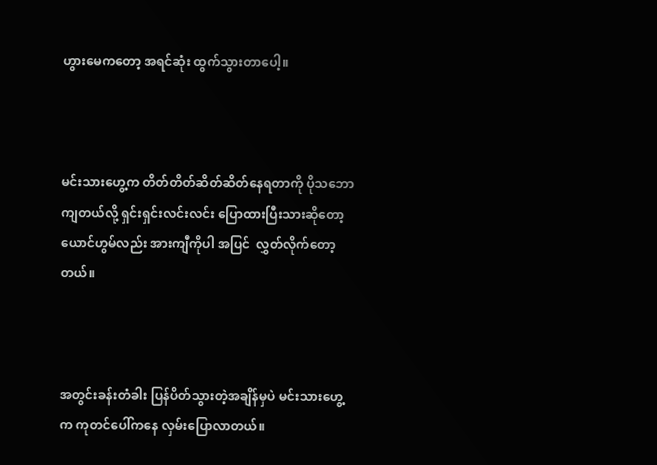ဟွားမေကတော့ အရင်ဆုံး ထွက်သွားတာပေါ့။



မင်းသားဟွေ့က တိတ်တိတ်ဆိတ်ဆိတ်နေရတာကို ပိုသဘောကျတယ်လို့ ရှင်းရှင်းလင်းလင်း ပြောထားပြီးသားဆိုတော့ ယောင်ဟွမ်လည်း အားကျီကိုပါ အပြင်  လွှတ်လိုက်တော့တယ်။



အတွင်းခန်းတံခါး ပြန်ပိတ်သွားတဲ့အချိန်မှပဲ မင်းသားဟွေ့က ကုတင်ပေါ်ကနေ လှမ်းပြောလာတယ်။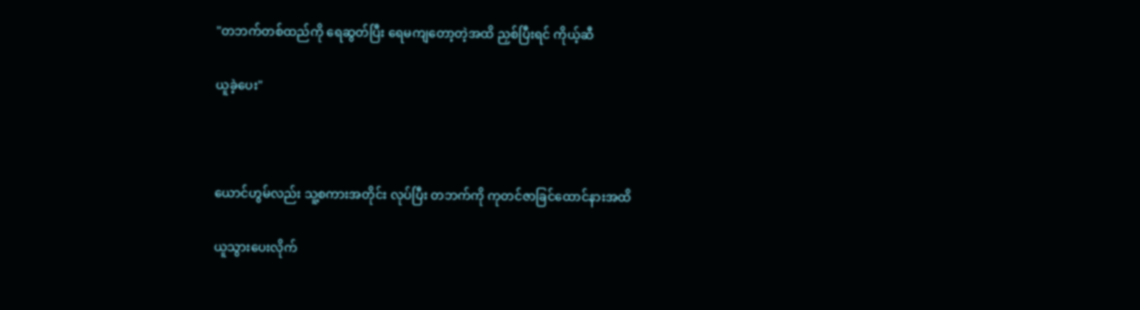"တဘက်တစ်ထည်ကို ရေဆွတ်ပြီး ရေမကျတော့တဲ့အထိ ညှစ်ပြီးရင် ကိုယ့်ဆီ

ယူခဲ့ပေး"



ယောင်ဟွမ်လည်း သူ့စကားအတိုင်း လုပ်ပြီး တဘက်ကို ကုတင်ဇာခြင်ထောင်နားအထိ

ယူသွားပေးလိုက်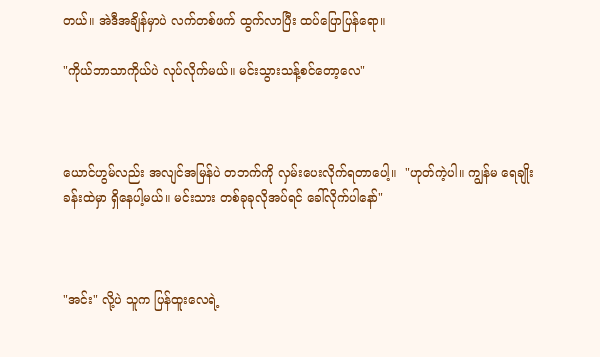တယ်။ အဲဒီအချိန်မှာပဲ လက်တစ်ဖက် ထွက်လာပြီး ထပ်ပြောပြန်ရော။

"ကိုယ်ဘာသာကိုယ်ပဲ လုပ်လိုက်မယ်။ မင်းသွားသန့်စင်တော့လေ"



ယောင်ဟွမ်လည်း အလျင်အမြန်ပဲ တဘက်ကို လှမ်းပေးလိုက်ရတာပေါ့။  "ဟုတ်ကဲ့ပါ။ ကျွန်မ ရေချိုးခန်းထဲမှာ ရှိနေပါ့မယ်။ မင်းသား တစ်ခုခုလိုအပ်ရင် ခေါ်လိုက်ပါနော်"



"အင်း" လို့ပဲ သူက ပြန်ထူးလေရဲ့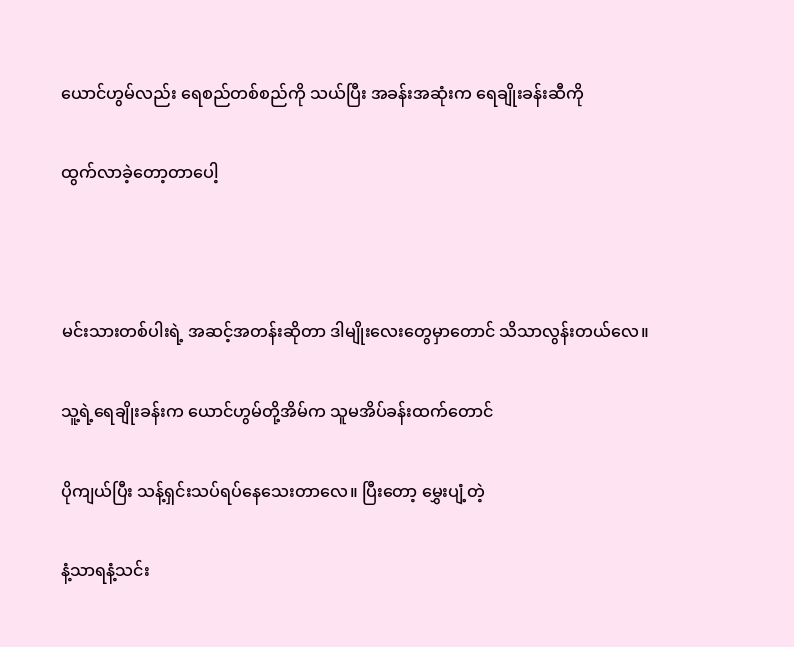ယောင်ဟွမ်လည်း ရေစည်တစ်စည်ကို သယ်ပြီး အခန်းအဆုံးက ရေချိုးခန်းဆီကို

ထွက်လာခဲ့တော့တာပေါ့



မင်းသားတစ်ပါးရဲ့ အဆင့်အတန်းဆိုတာ ဒါမျိုးလေးတွေမှာတောင် သိသာလွန်းတယ်လေ။

သူ့ရဲ့ရေချိုးခန်းက ယောင်ဟွမ်တို့အိမ်က သူမအိပ်ခန်းထက်တောင်

ပိုကျယ်ပြီး သန့်ရှင်းသပ်ရပ်နေသေးတာလေ။ ပြီးတော့ မွှေးပျံ့တဲ့

နံ့သာရနံ့သင်း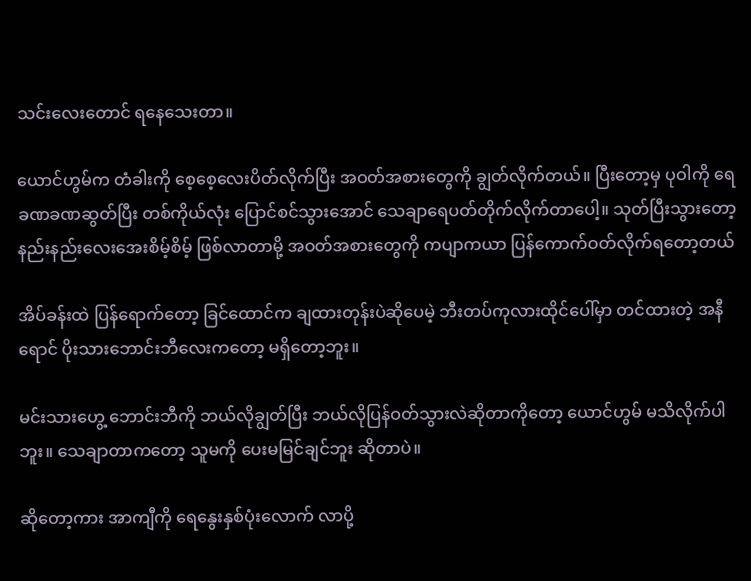သင်းလေးတောင် ရနေသေးတာ။

ယောင်ဟွမ်က တံခါးကို စေ့စေ့လေးပိတ်လိုက်ပြီး အဝတ်အစားတွေကို ချွတ်လိုက်တယ်။ ပြီးတော့မှ ပုဝါကို ရေခဏခဏဆွတ်ပြီး တစ်ကိုယ်လုံး ပြောင်စင်သွားအောင် သေချာရေပတ်တိုက်လိုက်တာပေါ့။ သုတ်ပြီးသွားတော့ နည်းနည်းလေးအေးစိမ့်စိမ့် ဖြစ်လာတာမို့ အဝတ်အစားတွေကို ကပျာကယာ ပြန်ကောက်ဝတ်လိုက်ရတော့တယ်

အိပ်ခန်းထဲ ပြန်ရောက်တော့ ခြင်ထောင်က ချထားတုန်းပဲဆိုပေမဲ့ ဘီးတပ်ကုလားထိုင်ပေါ်မှာ တင်ထားတဲ့ အနီရောင် ပိုးသားဘောင်းဘီလေးကတော့ မရှိတော့ဘူး။

မင်းသားဟွေ့ ဘောင်းဘီကို ဘယ်လိုချွတ်ပြီး ဘယ်လိုပြန်ဝတ်သွားလဲဆိုတာကိုတော့ ယောင်ဟွမ် မသိလိုက်ပါဘူး။ သေချာတာကတော့ သူမကို ပေးမမြင်ချင်ဘူး ဆိုတာပဲ။

ဆိုတော့ကား အာကျီကို ရေနွေးနှစ်ပုံးလောက် လာပို့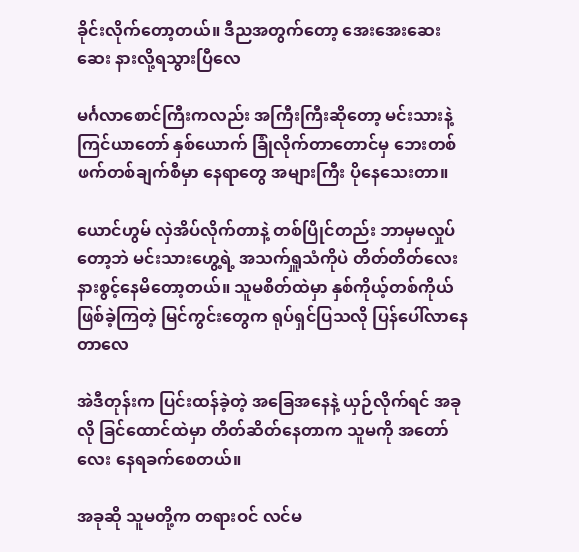ခိုင်းလိုက်တော့တယ်။ ဒီညအတွက်တော့ အေးအေးဆေးဆေး နားလို့ရသွားပြီလေ

မင်္ဂလာစောင်ကြီးကလည်း အကြီးကြီးဆိုတော့ မင်းသားနဲ့ ကြင်ယာတော် နှစ်ယောက် ခြုံလိုက်တာတောင်မှ ဘေးတစ်ဖက်တစ်ချက်စီမှာ နေရာတွေ အများကြီး ပိုနေသေးတာ။

ယောင်ဟွမ် လှဲအိပ်လိုက်တာနဲ့ တစ်ပြိုင်တည်း ဘာမှမလှုပ်တော့ဘဲ မင်းသားဟွေ့ရဲ့ အသက်ရှူသံကိုပဲ တိတ်တိတ်လေး နားစွင့်နေမိတော့တယ်။ သူမစိတ်ထဲမှာ နှစ်ကိုယ့်တစ်ကိုယ် ဖြစ်ခဲ့ကြတဲ့ မြင်ကွင်းတွေက ရုပ်ရှင်ပြသလို ပြန်ပေါ်လာနေတာလေ

အဲဒီတုန်းက ပြင်းထန်ခဲ့တဲ့ အခြေအနေနဲ့ ယှဉ်လိုက်ရင် အခုလို ခြင်ထောင်ထဲမှာ တိတ်ဆိတ်နေတာက သူမကို အတော်လေး နေရခက်စေတယ်။

အခုဆို သူမတို့က တရားဝင် လင်မ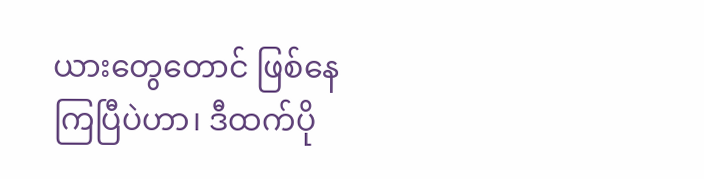ယားတွေတောင် ဖြစ်နေကြပြီပဲဟာ၊ ဒီထက်ပို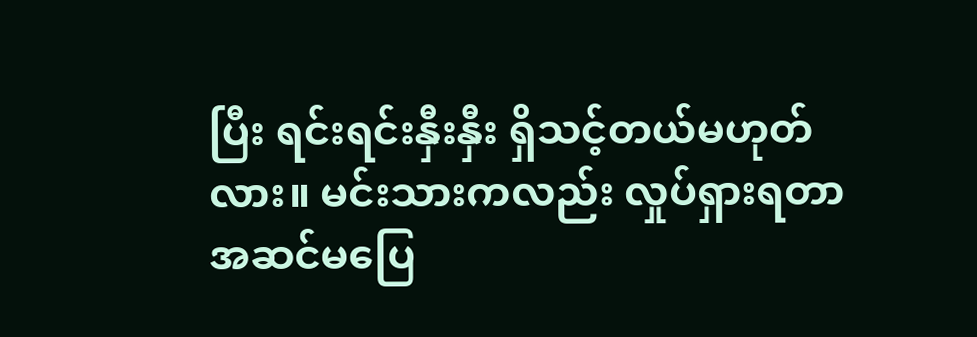ပြီး ရင်းရင်းနှီးနှီး ရှိသင့်တယ်မဟုတ်လား။ မင်းသားကလည်း လှုပ်ရှားရတာ အဆင်မပြေ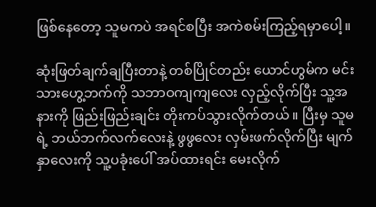ဖြစ်နေတော့ သူမကပဲ အရင်စပြီး အကဲစမ်းကြည့်ရမှာပေါ့။

ဆုံးဖြတ်ချက်ချပြီးတာနဲ့ တစ်ပြိုင်တည်း ယောင်ဟွမ်က မင်းသားဟွေ့ဘက်ကို သဘာဝကျကျလေး လှည့်လိုက်ပြီး သူ့အနားကို ဖြည်းဖြည်းချင်း တိုးကပ်သွားလိုက်တယ်။ ပြီးမှ သူမရဲ့ ဘယ်ဘက်လက်လေးနဲ့ ဖွဖွလေး လှမ်းဖက်လိုက်ပြီး မျက်နှာလေးကို သူ့ပခုံးပေါ် အပ်ထားရင်း မေးလိုက်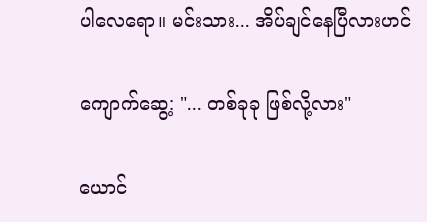ပါလေရော။ မင်းသား... အိပ်ချင်နေပြီလားဟင်

ကျောက်ဆွေ့: "... တစ်ခုခု ဖြစ်လို့လား"

ယောင်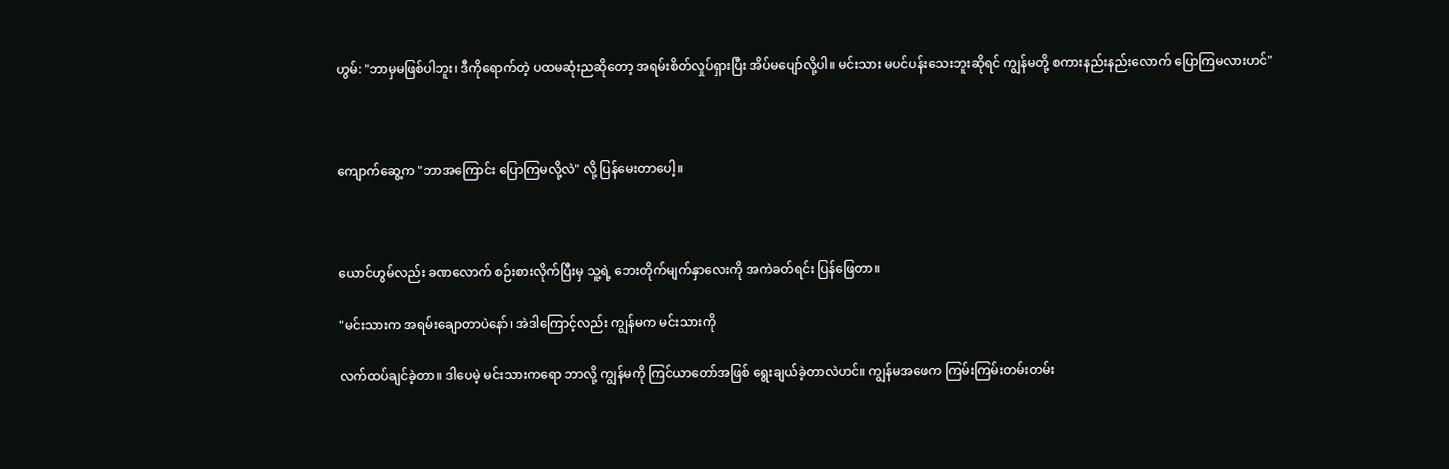ဟွမ်: "ဘာမှမဖြစ်ပါဘူး၊ ဒီကိုရောက်တဲ့ ပထမဆုံးညဆိုတော့ အရမ်းစိတ်လှုပ်ရှားပြီး အိပ်မပျော်လို့ပါ။ မင်းသား မပင်ပန်းသေးဘူးဆိုရင် ကျွန်မတို့ စကားနည်းနည်းလောက် ပြောကြမလားဟင်"



ကျောက်ဆွေ့က "ဘာအကြောင်း ပြောကြမလို့လဲ" လို့ ပြန်မေးတာပေါ့။



ယောင်ဟွမ်လည်း ခဏလောက် စဉ်းစားလိုက်ပြီးမှ သူ့ရဲ့ ဘေးတိုက်မျက်နှာလေးကို အကဲခတ်ရင်း ပြန်ဖြေတာ။

"မင်းသားက အရမ်းချောတာပဲနော်၊ အဲဒါကြောင့်လည်း ကျွန်မက မင်းသားကို

လက်ထပ်ချင်ခဲ့တာ။ ဒါပေမဲ့ မင်းသားကရော ဘာလို့ ကျွန်မကို ကြင်ယာတော်အဖြစ် ရွေးချယ်ခဲ့တာလဲဟင်။ ကျွန်မအဖေက ကြမ်းကြမ်းတမ်းတမ်း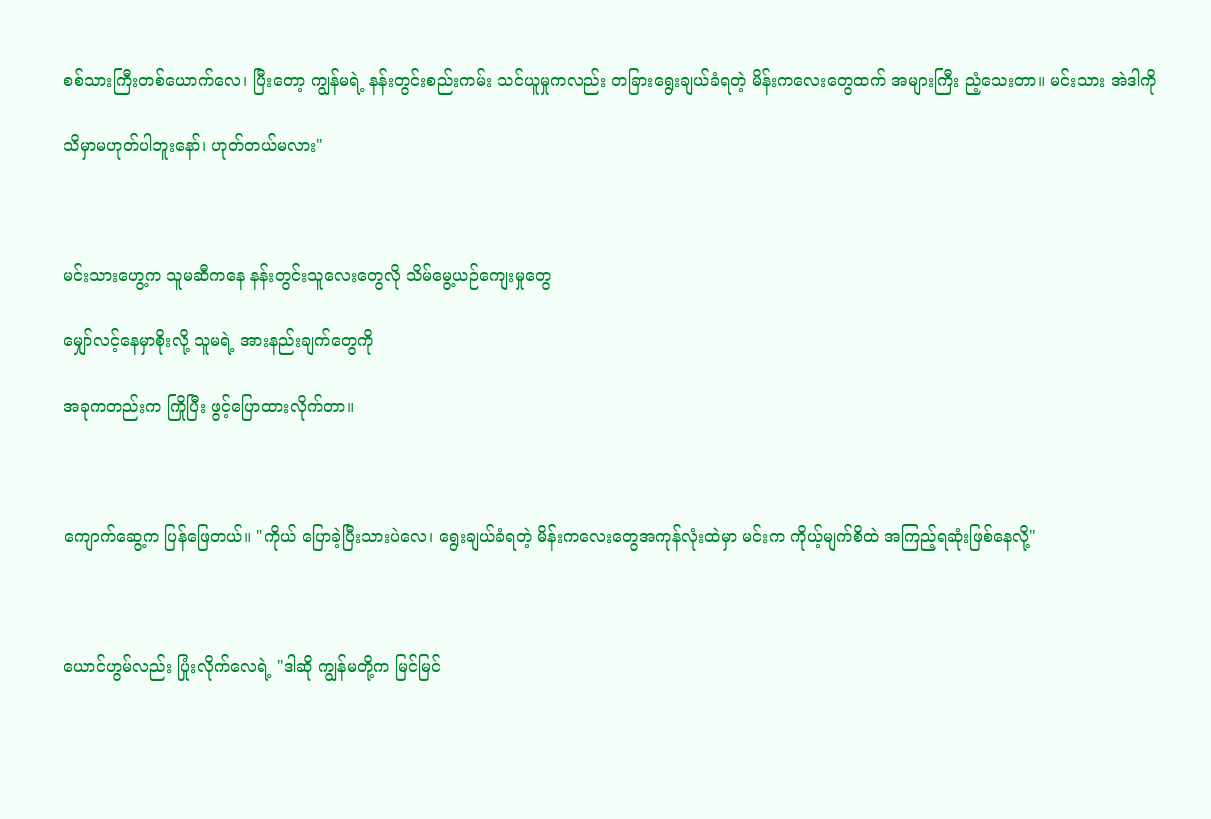စစ်သားကြီးတစ်ယောက်လေ၊ ပြီးတော့ ကျွန်မရဲ့ နန်းတွင်းစည်းကမ်း သင်ယူမှုကလည်း တခြားရွေးချယ်ခံရတဲ့ မိန်းကလေးတွေထက် အများကြီး ညံ့သေးတာ။ မင်းသား အဲဒါကို

သိမှာမဟုတ်ပါဘူးနော်၊ ဟုတ်တယ်မလား"



မင်းသားဟွေ့က သူမဆီကနေ နန်းတွင်းသူလေးတွေလို သိမ်မွေ့ယဉ်ကျေးမှုတွေ

မျှော်လင့်နေမှာစိုးလို့ သူမရဲ့ အားနည်းချက်တွေကို

အခုကတည်းက ကြိုပြီး ဖွင့်ပြောထားလိုက်တာ။



ကျောက်ဆွေ့က ပြန်ဖြေတယ်။ "ကိုယ် ပြောခဲ့ပြီးသားပဲလေ၊ ရွေးချယ်ခံရတဲ့ မိန်းကလေးတွေအကုန်လုံးထဲမှာ မင်းက ကိုယ့်မျက်စိထဲ အကြည့်ရဆုံးဖြစ်နေလို့"



ယောင်ဟွမ်လည်း ပြုံးလိုက်လေရဲ့ "ဒါဆို ကျွန်မတို့က မြင်မြင်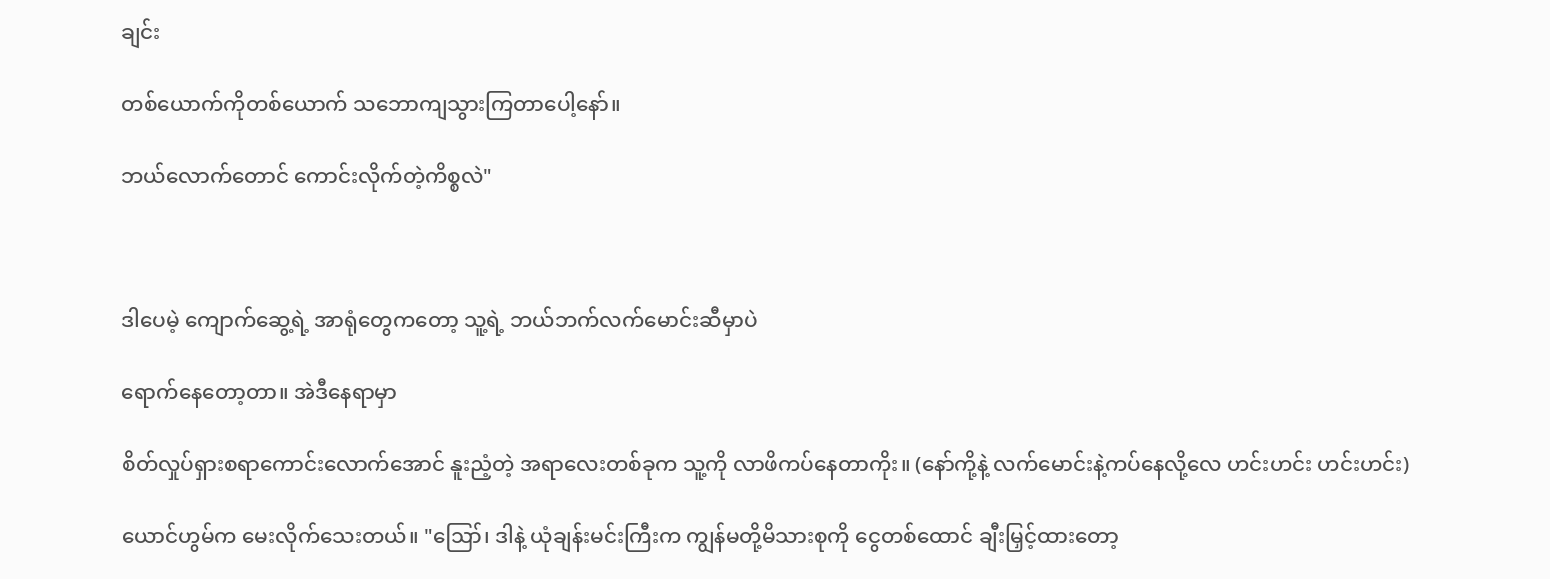ချင်း

တစ်ယောက်ကိုတစ်ယောက် သဘောကျသွားကြတာပေါ့နော်။

ဘယ်လောက်တောင် ကောင်းလိုက်တဲ့ကိစ္စလဲ"



ဒါပေမဲ့ ကျောက်ဆွေ့ရဲ့ အာရုံတွေကတော့ သူ့ရဲ့ ဘယ်ဘက်လက်မောင်းဆီမှာပဲ

ရောက်နေတော့တာ။ အဲဒီနေရာမှာ

စိတ်လှုပ်ရှားစရာကောင်းလောက်အောင် နူးညံ့တဲ့ အရာလေးတစ်ခုက သူ့ကို လာဖိကပ်နေတာကိုး။ (နော်ကို့နဲ့ လက်မောင်းနဲ့ကပ်နေလို့လေ ဟင်းဟင်း ဟင်းဟင်း)

ယောင်ဟွမ်က မေးလိုက်သေးတယ်။ "ဪ၊ ဒါနဲ့ ယုံချန်းမင်းကြီးက ကျွန်မတို့မိသားစုကို ငွေတစ်ထောင် ချီးမြှင့်ထားတော့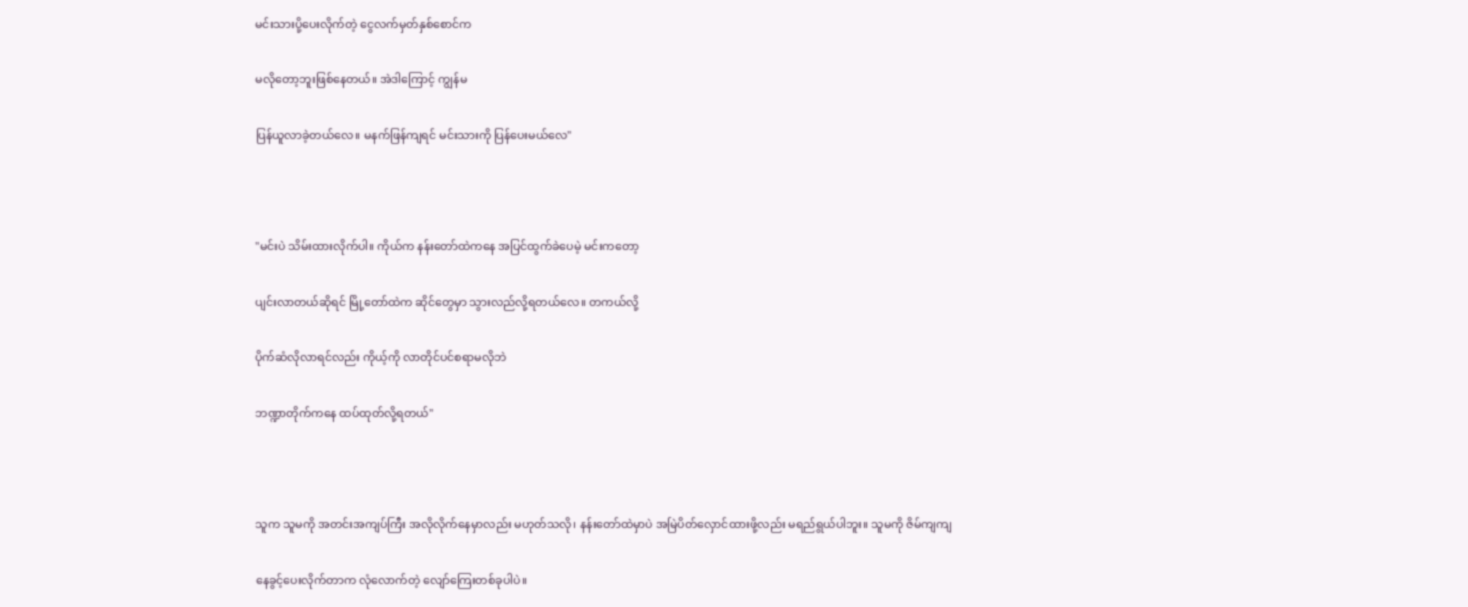မင်းသားပို့ပေးလိုက်တဲ့ ငွေလက်မှတ်နှစ်စောင်က

မလိုတော့ဘူးဖြစ်နေတယ်။ အဲဒါကြောင့် ကျွန်မ

ပြန်ယူလာခဲ့တယ်လေ။ မနက်ဖြန်ကျရင် မင်းသားကို ပြန်ပေးမယ်လေ"



"မင်းပဲ သိမ်းထားလိုက်ပါ။ ကိုယ်က နန်းတော်ထဲကနေ အပြင်ထွက်ခဲပေမဲ့ မင်းကတော့

ပျင်းလာတယ်ဆိုရင် မြို့တော်ထဲက ဆိုင်တွေမှာ သွားလည်လို့ရတယ်လေ။ တကယ်လို့

ပိုက်ဆံလိုလာရင်လည်း ကိုယ့်ကို လာတိုင်ပင်စရာမလိုဘဲ

ဘဏ္ဍာတိုက်ကနေ ထပ်ထုတ်လို့ရတယ်"



သူက သူမကို အတင်းအကျပ်ကြီး အလိုလိုက်နေမှာလည်း မဟုတ်သလို၊ နန်းတော်ထဲမှာပဲ အမြဲပိတ်လှောင်ထားဖို့လည်း မရည်ရွယ်ပါဘူး။ သူမကို ဇိမ်ကျကျ

နေခွင့်ပေးလိုက်တာက လုံလောက်တဲ့ လျော်ကြေးတစ်ခုပါပဲ။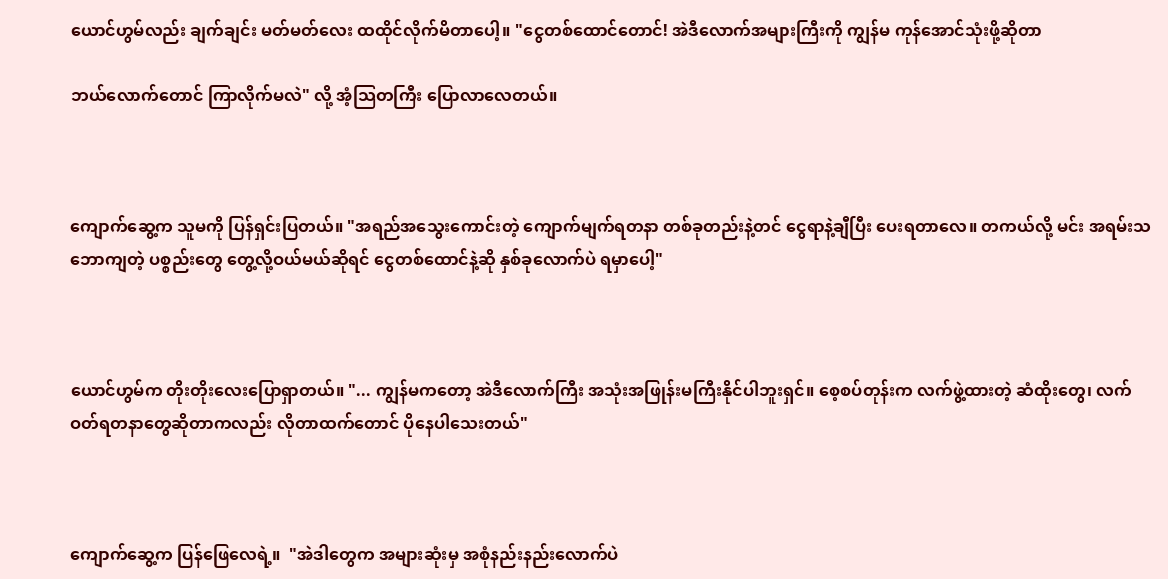ယောင်ဟွမ်လည်း ချက်ချင်း မတ်မတ်လေး ထထိုင်လိုက်မိတာပေါ့။ "ငွေတစ်ထောင်တောင်! အဲဒီလောက်အများကြီးကို ကျွန်မ ကုန်အောင်သုံးဖို့ဆိုတာ

ဘယ်လောက်တောင် ကြာလိုက်မလဲ" လို့ အံ့သြတကြီး ပြောလာလေတယ်။



ကျောက်ဆွေ့က သူမကို ပြန်ရှင်းပြတယ်။ "အရည်အသွေးကောင်းတဲ့ ကျောက်မျက်ရတနာ တစ်ခုတည်းနဲ့တင် ငွေရာနဲ့ချီပြီး ပေးရတာလေ။ တကယ်လို့ မင်း အရမ်းသဘောကျတဲ့ ပစ္စည်းတွေ တွေ့လို့ဝယ်မယ်ဆိုရင် ငွေတစ်ထောင်နဲ့ဆို နှစ်ခုလောက်ပဲ ရမှာပေါ့"



ယောင်ဟွမ်က တိုးတိုးလေးပြောရှာတယ်။ "... ကျွန်မကတော့ အဲဒီလောက်ကြီး အသုံးအဖြုန်းမကြီးနိုင်ပါဘူးရှင်။ စေ့စပ်တုန်းက လက်ဖွဲ့ထားတဲ့ ဆံထိုးတွေ၊ လက်ဝတ်ရတနာတွေဆိုတာကလည်း လိုတာထက်တောင် ပိုနေပါသေးတယ်"



ကျောက်ဆွေ့က ပြန်ဖြေလေရဲ့။  "အဲဒါတွေက အများဆုံးမှ အစုံနည်းနည်းလောက်ပဲ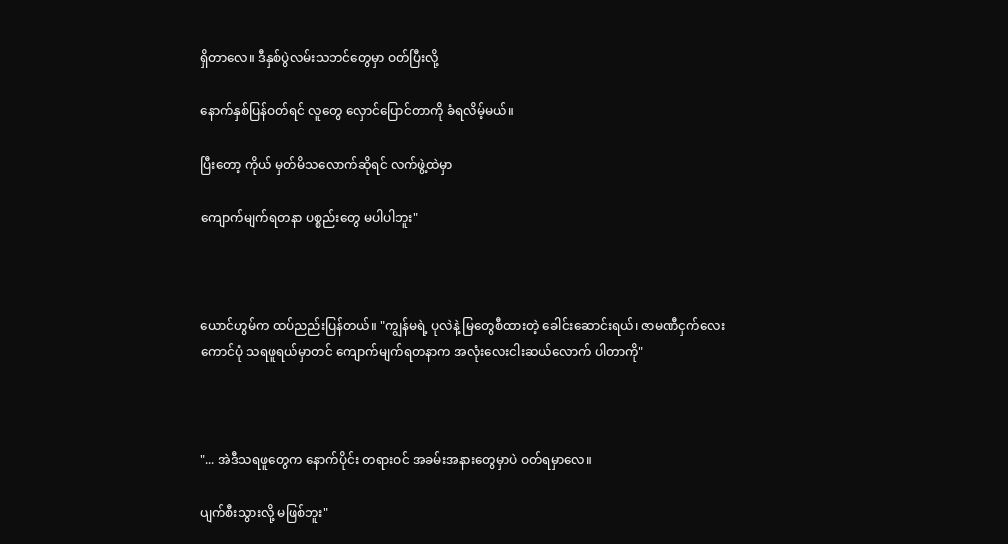ရှိတာလေ။ ဒီနှစ်ပွဲလမ်းသဘင်တွေမှာ ဝတ်ပြီးလို့

နောက်နှစ်ပြန်ဝတ်ရင် လူတွေ လှောင်ပြောင်တာကို ခံရလိမ့်မယ်။

ပြီးတော့ ကိုယ် မှတ်မိသလောက်ဆိုရင် လက်ဖွဲ့ထဲမှာ

ကျောက်မျက်ရတနာ ပစ္စည်းတွေ မပါပါဘူး"



ယောင်ဟွမ်က ထပ်ညည်းပြန်တယ်။ "ကျွန်မရဲ့ ပုလဲနဲ့ မြတွေစီထားတဲ့ ခေါင်းဆောင်းရယ်၊ ဇာမဏီငှက်လေးကောင်ပုံ သရဖူရယ်မှာတင် ကျောက်မျက်ရတနာက အလုံးလေးငါးဆယ်လောက် ပါတာကို"



"... အဲဒီသရဖူတွေက နောက်ပိုင်း တရားဝင် အခမ်းအနားတွေမှာပဲ ဝတ်ရမှာလေ။

ပျက်စီးသွားလို့ မဖြစ်ဘူး"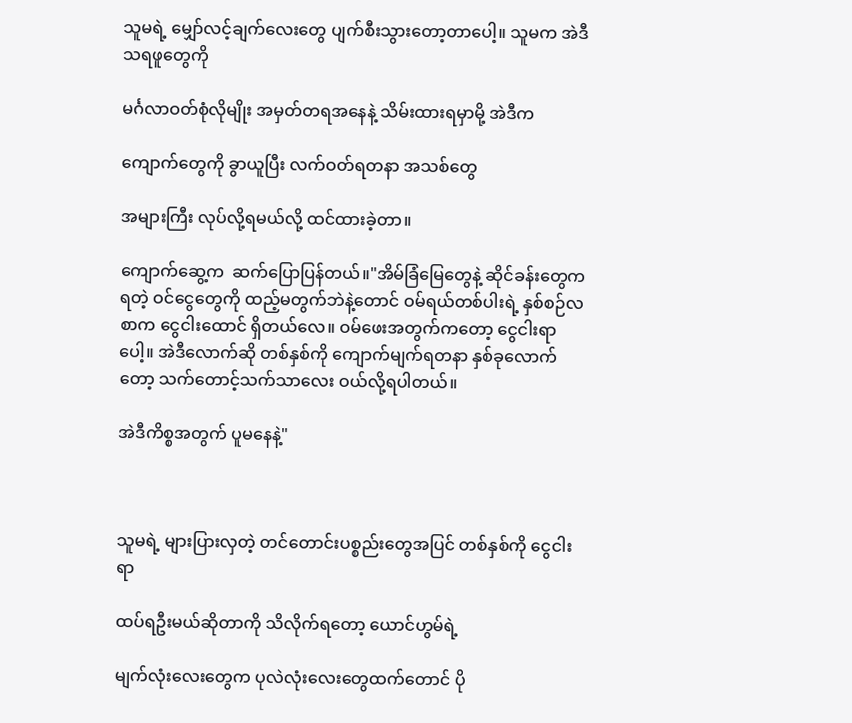သူမရဲ့ မျှော်လင့်ချက်လေးတွေ ပျက်စီးသွားတော့တာပေါ့။ သူမက အဲဒီသရဖူတွေကို

မင်္ဂလာဝတ်စုံလိုမျိုး အမှတ်တရအနေနဲ့ သိမ်းထားရမှာမို့ အဲဒီက

ကျောက်တွေကို ခွာယူပြီး လက်ဝတ်ရတနာ အသစ်တွေ

အများကြီး လုပ်လို့ရမယ်လို့ ထင်ထားခဲ့တာ။

ကျောက်ဆွေ့က  ဆက်ပြောပြန်တယ်။"အိမ်ခြံမြေတွေနဲ့ ဆိုင်ခန်းတွေကရတဲ့ ဝင်ငွေတွေကို ထည့်မတွက်ဘဲနဲ့တောင် ဝမ်ရယ်တစ်ပါးရဲ့ နှစ်စဉ်လစာက ငွေငါးထောင် ရှိတယ်လေ။ ဝမ်ဖေးအတွက်ကတော့ ငွေငါးရာပေါ့။ အဲဒီလောက်ဆို တစ်နှစ်ကို ကျောက်မျက်ရတနာ နှစ်ခုလောက်တော့ သက်တောင့်သက်သာလေး ဝယ်လို့ရပါတယ်။

အဲဒီကိစ္စအတွက် ပူမနေနဲ့"



သူမရဲ့ များပြားလှတဲ့ တင်တောင်းပစ္စည်းတွေအပြင် တစ်နှစ်ကို ငွေငါးရာ

ထပ်ရဦးမယ်ဆိုတာကို သိလိုက်ရတော့ ယောင်ဟွမ်ရဲ့

မျက်လုံးလေးတွေက ပုလဲလုံးလေးတွေထက်တောင် ပို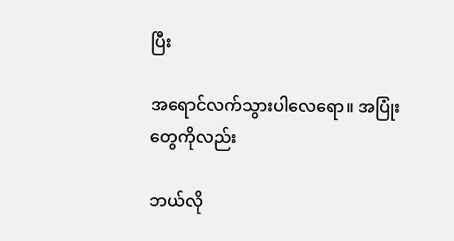ပြီး

အရောင်လက်သွားပါလေရော။ အပြုံးတွေကိုလည်း

ဘယ်လို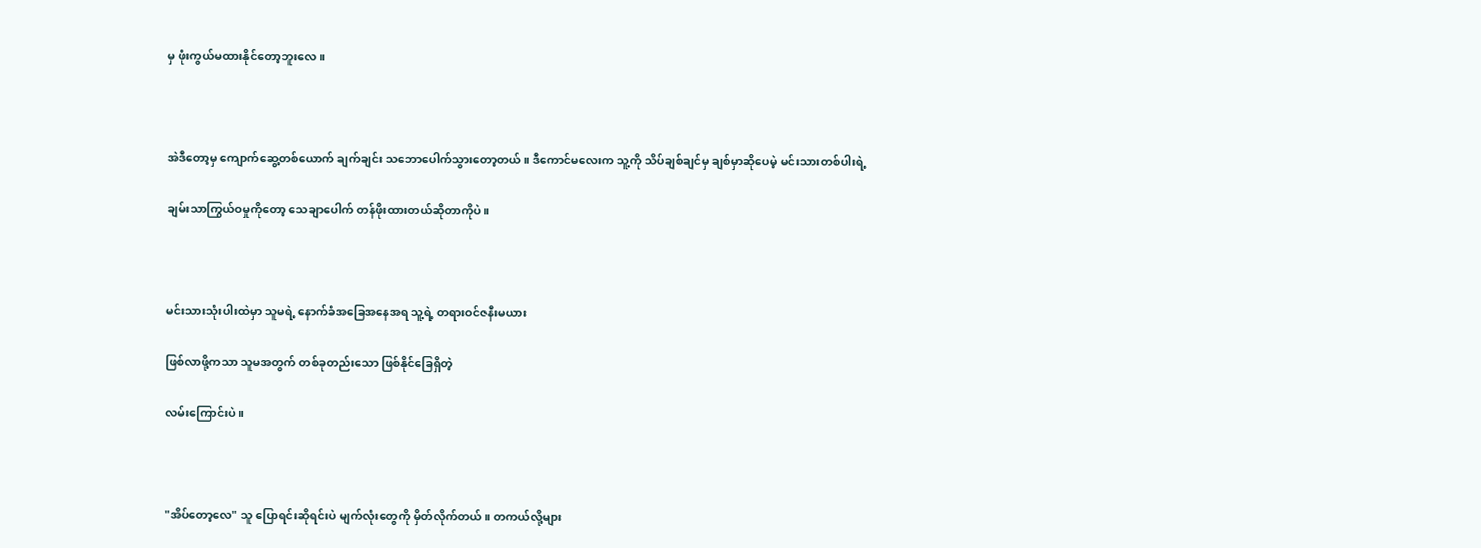မှ ဖုံးကွယ်မထားနိုင်တော့ဘူးလေ။



အဲဒီတော့မှ ကျောက်ဆွေ့တစ်ယောက် ချက်ချင်း သဘောပေါက်သွားတော့တယ်။ ဒီကောင်မလေးက သူ့ကို သိပ်ချစ်ချင်မှ ချစ်မှာဆိုပေမဲ့ မင်းသားတစ်ပါးရဲ့

ချမ်းသာကြွယ်ဝမှုကိုတော့ သေချာပေါက် တန်ဖိုးထားတယ်ဆိုတာကိုပဲ။



မင်းသားသုံးပါးထဲမှာ သူမရဲ့ နောက်ခံအခြေအနေအရ သူ့ရဲ့ တရားဝင်ဇနီးမယား

ဖြစ်လာဖို့ကသာ သူမအတွက် တစ်ခုတည်းသော ဖြစ်နိုင်ခြေရှိတဲ့

လမ်းကြောင်းပဲ။



"အိပ်တော့လေ" သူ ပြောရင်းဆိုရင်းပဲ မျက်လုံးတွေကို မှိတ်လိုက်တယ်။ တကယ်လို့များ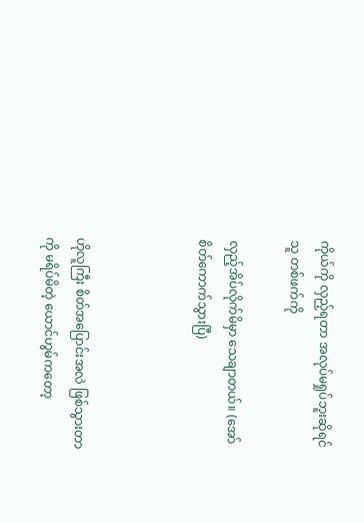ကိုယ်ကို လှည့်ရတာ အလုပ်မရှုပ်ဘူးဆိုရင် သူ တစ်ဖက်ကို

လှည့်အိပ်လိုက်မိမှာ သေချာတယ်။ (အော် စိတ်ကောက်သွားပြီ)



ဟိုလူကြီး စိတ်အပြောင်းအလဲ ဖြစ်သွားတာကို မရိပ်မိတဲ့ ယောင်ဟွမ်ကတော့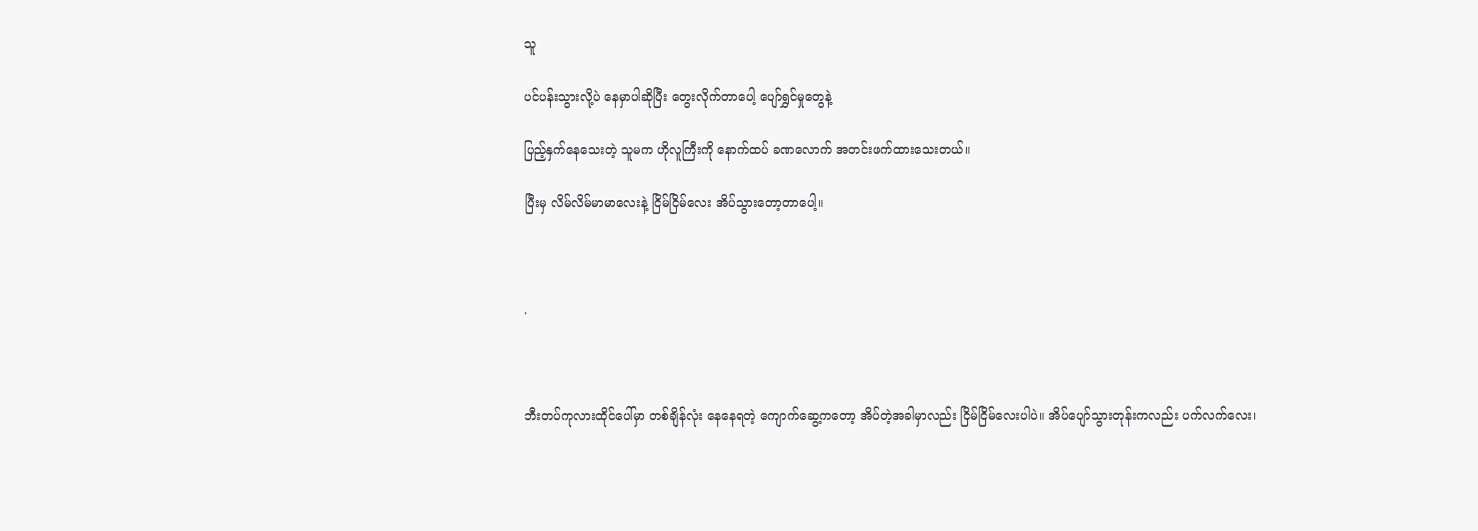သူ

ပင်ပန်းသွားလို့ပဲ နေမှာပါဆိုပြီး တွေးလိုက်တာပေါ့ ပျော်ရွှင်မှုတွေနဲ့

ပြည့်နှက်နေသေးတဲ့ သူမက ဟိုလူကြီးကို နောက်ထပ် ခဏလောက် အတင်းဖက်ထားသေးတယ်။

ပြီးမှ လိမ်လိမ်မာမာလေးနဲ့ ငြိမ်ငြိမ်လေး အိပ်သွားတော့တာပေါ့။



.



ဘီးတပ်ကုလားထိုင်ပေါ်မှာ တစ်ချိန်လုံး နေနေရတဲ့ ကျောက်ဆွေ့ကတော့ အိပ်တဲ့အခါမှာလည်း ငြိမ်ငြိမ်လေးပါပဲ။ အိပ်ပျော်သွားတုန်းကလည်း ပက်လက်လေး၊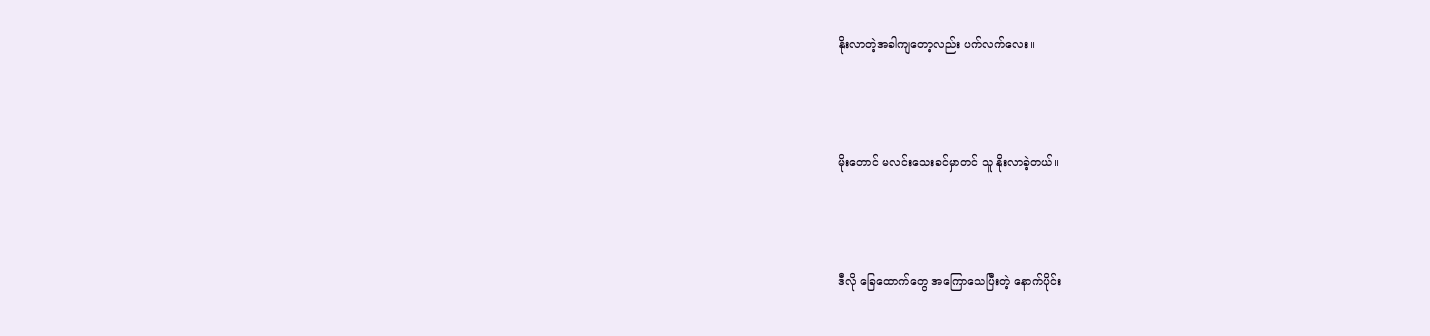နိုးလာတဲ့အခါကျတော့လည်း ပက်လက်လေး။



မိုးတောင် မလင်းသေးခင်မှာတင် သူ နိုးလာခဲ့တယ်။



ဒီလို ခြေထောက်တွေ အကြောသေပြီးတဲ့ နောက်ပိုင်း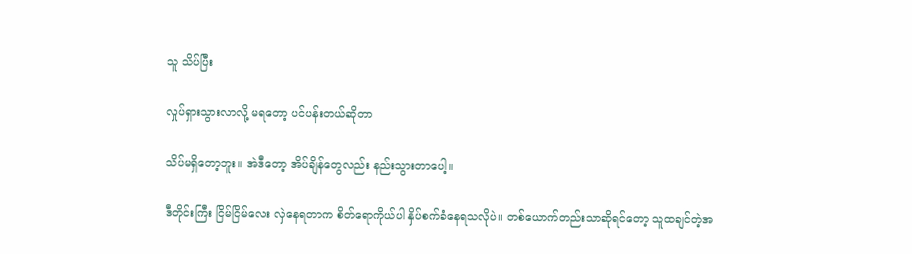သူ သိပ်ပြီး

လှုပ်ရှားသွားလာလို့ မရတော့ ပင်ပန်းတယ်ဆိုတာ

သိပ်မရှိတော့ဘူး။ အဲဒီတော့ အိပ်ချိန်တွေလည်း နည်းသွားတာပေါ့။

ဒီတိုင်းကြီး ငြိမ်ငြိမ်လေး လှဲနေရတာက စိတ်ရောကိုယ်ပါ နှိပ်စက်ခံနေရသလိုပဲ။ တစ်ယောက်တည်းသာဆိုရင်တော့ သူထချင်တဲ့အ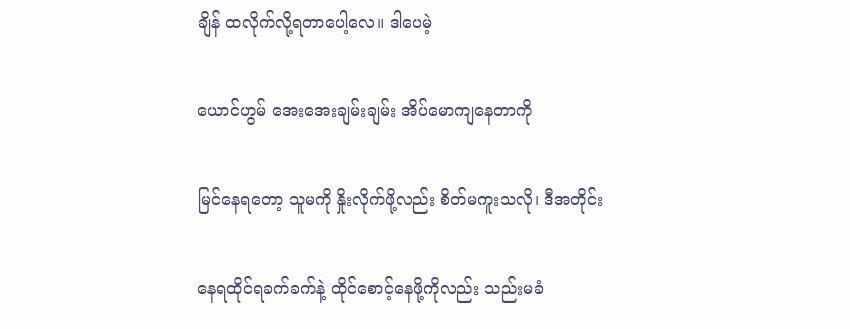ချိန် ထလိုက်လို့ရတာပေါ့လေ။ ဒါပေမဲ့

ယောင်ဟွမ် အေးအေးချမ်းချမ်း အိပ်မောကျနေတာကို

မြင်နေရတော့ သူမကို နှိုးလိုက်ဖို့လည်း စိတ်မကူးသလို၊ ဒီအတိုင်း

နေရထိုင်ရခက်ခက်နဲ့ ထိုင်စောင့်နေဖို့ကိုလည်း သည်းမခံ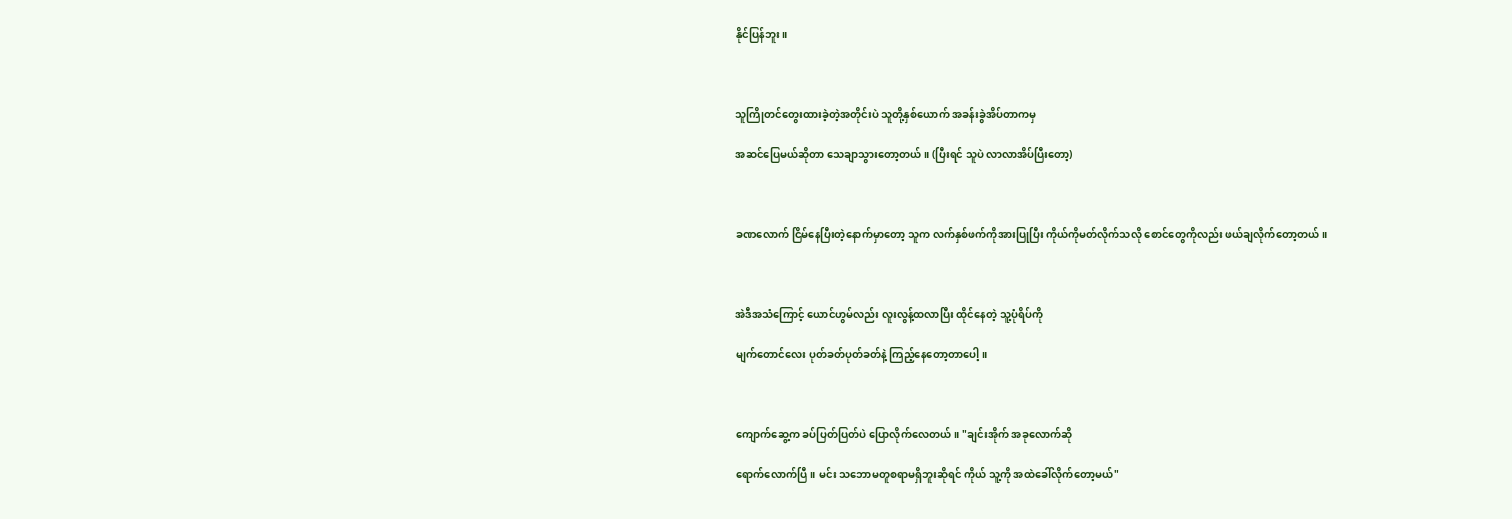နိုင်ပြန်ဘူး။



သူကြိုတင်တွေးထားခဲ့တဲ့အတိုင်းပဲ သူတို့နှစ်ယောက် အခန်းခွဲအိပ်တာကမှ

အဆင်ပြေမယ်ဆိုတာ သေချာသွားတော့တယ်။ (ပြီးရင် သူပဲ လာလာအိပ်ပြီးတော့)



ခဏလောက် ငြိမ်နေပြီးတဲ့နောက်မှာတော့ သူက လက်နှစ်ဖက်ကိုအားပြုပြီး ကိုယ်ကိုမတ်လိုက်သလို စောင်တွေကိုလည်း ဖယ်ချလိုက်တော့တယ်။



အဲဒီအသံကြောင့် ယောင်ဟွမ်လည်း လူးလွန့်ထလာပြီး ထိုင်နေတဲ့ သူ့ပုံရိပ်ကို

မျက်တောင်လေး ပုတ်ခတ်ပုတ်ခတ်နဲ့ ကြည့်နေတော့တာပေါ့။



ကျောက်ဆွေ့က ခပ်ပြတ်ပြတ်ပဲ ပြောလိုက်လေတယ်။ "ချင်းအိုက် အခုလောက်ဆို

ရောက်လောက်ပြီ။ မင်း သဘောမတူစရာမရှိဘူးဆိုရင် ကိုယ် သူ့ကို အထဲခေါ်လိုက်တော့မယ်"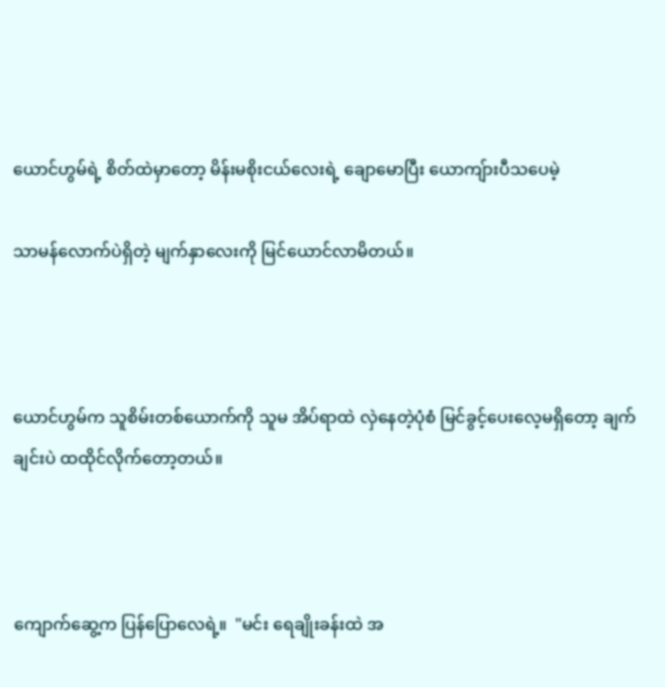ယောင်ဟွမ်ရဲ့ စိတ်ထဲမှာတော့ မိန်းမစိုးငယ်လေးရဲ့ ချောမောပြီး ယောကျ်ားပီသပေမဲ့

သာမန်လောက်ပဲရှိတဲ့ မျက်နှာလေးကို မြင်ယောင်လာမိတယ်။



ယောင်ဟွမ်က သူစိမ်းတစ်ယောက်ကို သူမ အိပ်ရာထဲ လှဲနေတဲ့ပုံစံ မြင်ခွင့်ပေးလေ့မရှိတော့ ချက်ချင်းပဲ ထထိုင်လိုက်တော့တယ်။



ကျောက်ဆွေ့က ပြန်ပြောလေရဲ့။  "မင်း ရေချိုးခန်းထဲ အ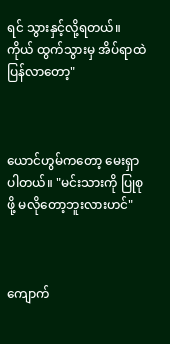ရင် သွားနှင့်လို့ရတယ်။ ကိုယ် ထွက်သွားမှ အိပ်ရာထဲ ပြန်လာတော့"



ယောင်ဟွမ်ကတော့ မေးရှာပါတယ်။ "မင်းသားကို ပြုစုဖို့ မလိုတော့ဘူးလားဟင်"



ကျောက်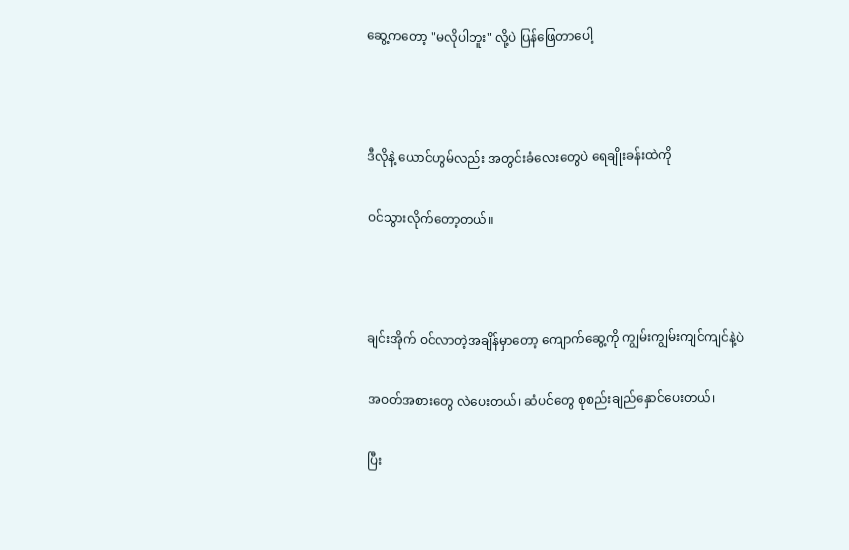ဆွေ့ကတော့ "မလိုပါဘူး" လို့ပဲ ပြန်ဖြေတာပေါ့



ဒီလိုနဲ့ ယောင်ဟွမ်လည်း အတွင်းခံလေးတွေပဲ ရေချိုးခန်းထဲကို

ဝင်သွားလိုက်တော့တယ်။



ချင်းအိုက် ဝင်လာတဲ့အချိန်မှာတော့ ကျောက်ဆွေ့ကို ကျွမ်းကျွမ်းကျင်ကျင်နဲ့ပဲ

အဝတ်အစားတွေ လဲပေးတယ်၊ ဆံပင်တွေ စုစည်းချည်နှောင်ပေးတယ်၊

ပြီး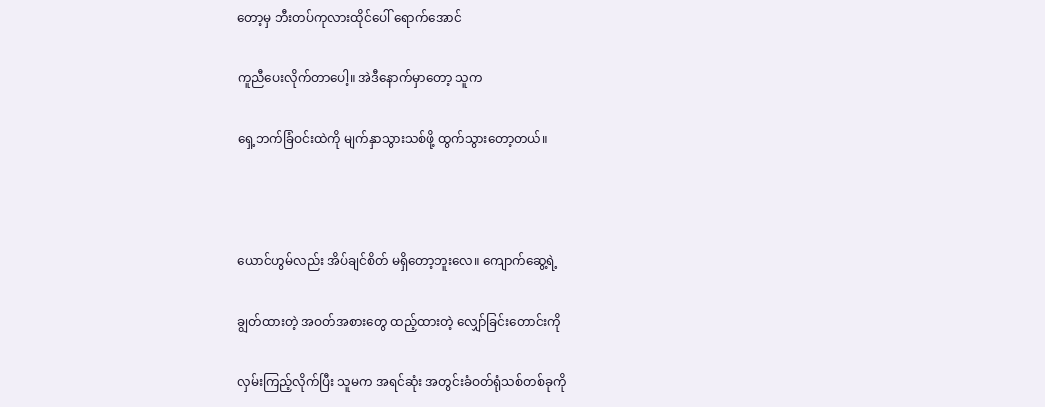တော့မှ ဘီးတပ်ကုလားထိုင်ပေါ် ရောက်အောင်

ကူညီပေးလိုက်တာပေါ့။ အဲဒီနောက်မှာတော့ သူက

ရှေ့ဘက်ခြံဝင်းထဲကို မျက်နှာသွားသစ်ဖို့ ထွက်သွားတော့တယ်။



ယောင်ဟွမ်လည်း အိပ်ချင်စိတ် မရှိတော့ဘူးလေ။ ကျောက်ဆွေ့ရဲ့

ချွတ်ထားတဲ့ အဝတ်အစားတွေ ထည့်ထားတဲ့ လျှော်ခြင်းတောင်းကို

လှမ်းကြည့်လိုက်ပြီး သူမက အရင်ဆုံး အတွင်းခံဝတ်ရုံသစ်တစ်ခုကို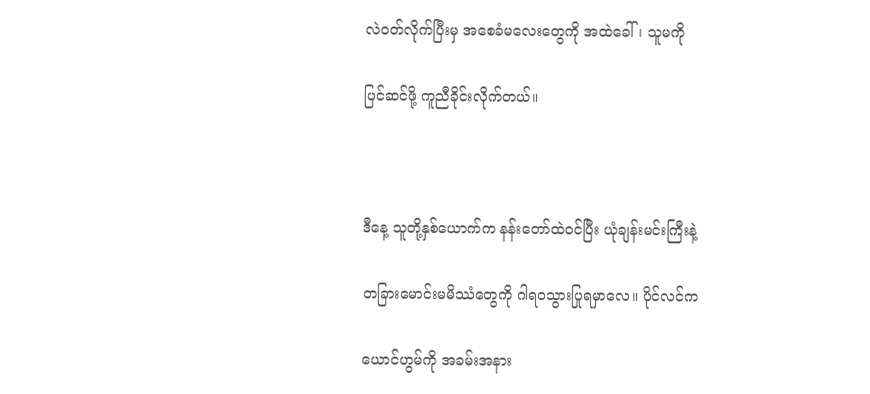လဲဝတ်လိုက်ပြီးမှ အစေခံမလေးတွေကို အထဲခေါ်၊ သူမကို

ပြင်ဆင်ဖို့ ကူညီခိုင်းလိုက်တယ်။



ဒီနေ့ သူတို့နှစ်ယောက်က နန်းတော်ထဲဝင်ပြီး ယုံချန်းမင်းကြီးနဲ့

တခြားမောင်းမမိဿံတွေကို ဂါရဝသွားပြုရမှာလေ။ ပိုင်လင်က

ယောင်ဟွမ်ကို အခမ်းအနား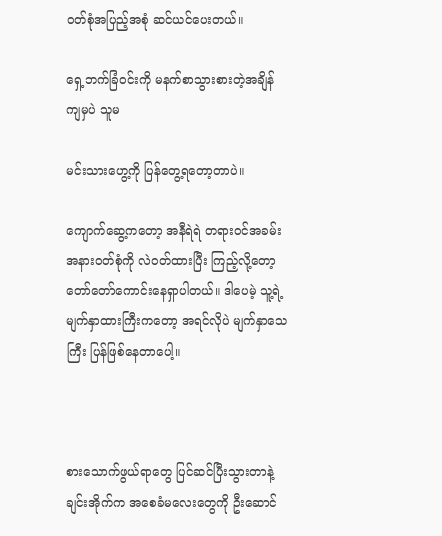ဝတ်စုံအပြည့်အစုံ ဆင်ယင်ပေးတယ်။

ရှေ့ဘက်ခြံဝင်းကို မနက်စာသွားစားတဲ့အချိန်ကျမှပဲ သူမ

မင်းသားဟွေ့ကို ပြန်တွေ့ရတော့တာပဲ။

ကျောက်ဆွေ့ကတော့ အနီရဲရဲ တရားဝင်အခမ်းအနားဝတ်စုံကို လဲဝတ်ထားပြီး ကြည့်လို့တော့ တော်တော်ကောင်းနေရှာပါတယ်။ ဒါပေမဲ့ သူ့ရဲ့မျက်နှာထားကြီးကတော့ အရင်လိုပဲ မျက်နှာသေကြီး ပြန်ဖြစ်နေတာပေါ့။



စားသောက်ဖွယ်ရာတွေ ပြင်ဆင်ပြီးသွားတာနဲ့ ချင်းအိုက်က အစေခံမလေးတွေကို ဦးဆောင်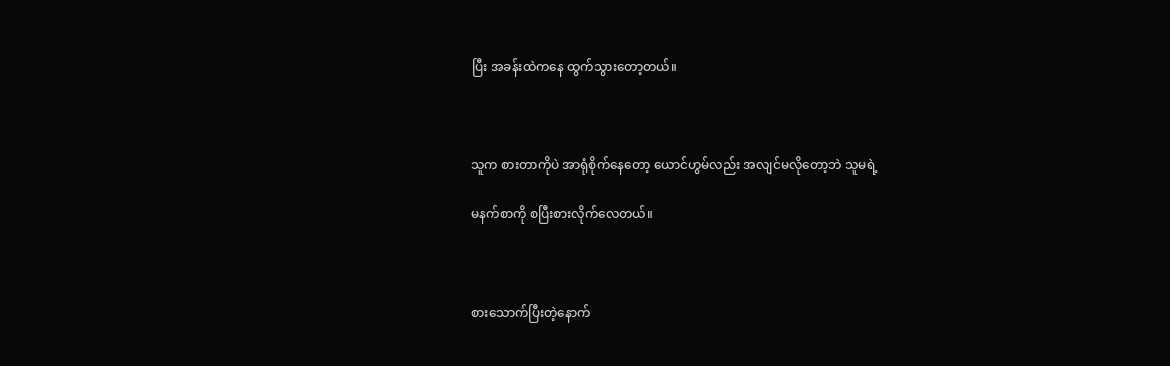ပြီး အခန်းထဲကနေ ထွက်သွားတော့တယ်။



သူက စားတာကိုပဲ အာရုံစိုက်နေတော့ ယောင်ဟွမ်လည်း အလျင်မလိုတော့ဘဲ သူမရဲ့

မနက်စာကို စပြီးစားလိုက်လေတယ်။



စားသောက်ပြီးတဲ့နောက်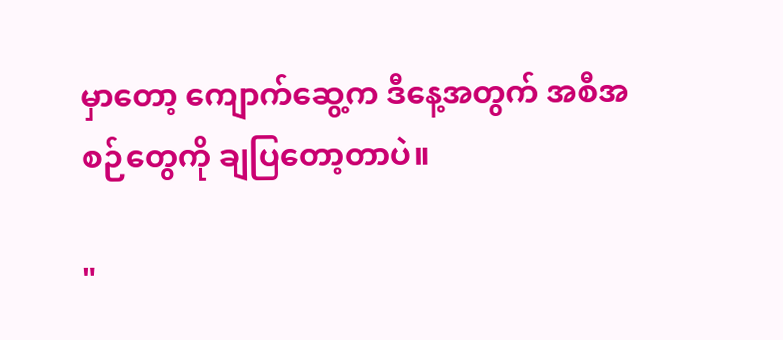မှာတော့ ကျောက်ဆွေ့က ဒီနေ့အတွက် အစီအစဉ်တွေကို ချပြတော့တာပဲ။

"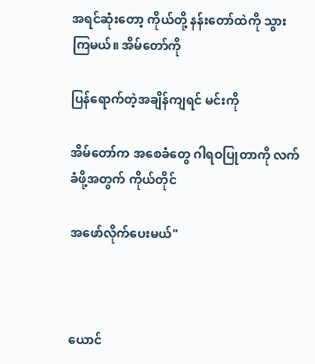အရင်ဆုံးတော့ ကိုယ်တို့ နန်းတော်ထဲကို သွားကြမယ်။ အိမ်တော်ကို

ပြန်ရောက်တဲ့အချိန်ကျရင် မင်းကို

အိမ်တော်က အစေခံတွေ ဂါရဝပြုတာကို လက်ခံဖို့အတွက် ကိုယ်တိုင်

အဖော်လိုက်ပေးမယ်"



ယောင်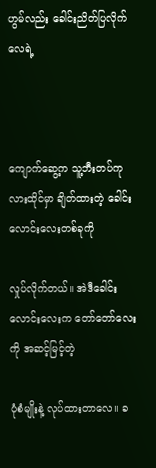ဟွမ်လည်း ခေါင်းညိတ်ပြလိုက်လေရဲ့



ကျောက်ဆွေ့က သူ့ဘီးတပ်ကုလားထိုင်မှာ ချိတ်ထားတဲ့ ခေါင်းလောင်းလေးတစ်ခုကို

လှုပ်လိုက်တယ်။ အဲဒီခေါင်းလောင်းလေးက တော်တော်လေးကို အဆင့်မြင့်တဲ့

ပုံစံမျိုးနဲ့ လုပ်ထားတာလေ။ ခ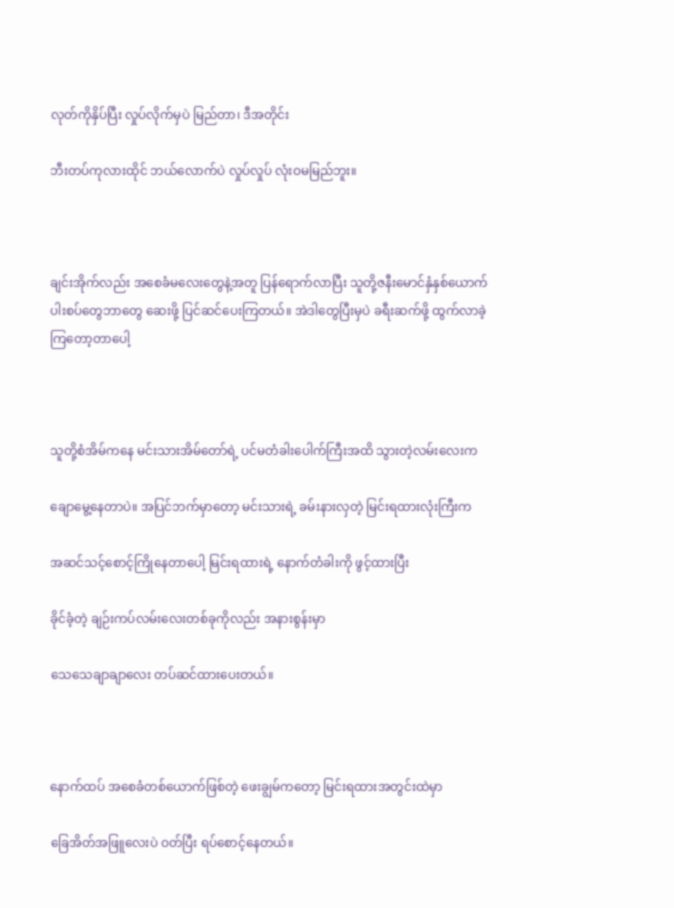လုတ်ကိုနှိပ်ပြီး လှုပ်လိုက်မှပဲ မြည်တာ၊ ဒီအတိုင်း

ဘီးတပ်ကုလားထိုင် ဘယ်လောက်ပဲ လှုပ်လှုပ် လုံးဝမမြည်ဘူး။



ချင်းအိုက်လည်း အစေခံမလေးတွေနဲ့အတူ ပြန်ရောက်လာပြီး သူတို့ဇနီးမောင်နှံနှစ်ယောက် ပါးစပ်တွေဘာတွေ ဆေးဖို့ ပြင်ဆင်ပေးကြတယ်။ အဲဒါတွေပြီးမှပဲ ခရီးဆက်ဖို့ ထွက်လာခဲ့ကြတော့တာပေါ့



သူတို့စံအိမ်ကနေ မင်းသားအိမ်တော်ရဲ့ ပင်မတံခါးပေါက်ကြီးအထိ သွားတဲ့လမ်းလေးက

ချောမွေ့နေတာပဲ။ အပြင်ဘက်မှာတော့ မင်းသားရဲ့ ခမ်းနားလှတဲ့ မြင်းရထားလုံးကြီးက

အဆင်သင့်စောင့်ကြိုနေတာပေါ့ မြင်းရထားရဲ့ နောက်တံခါးကို ဖွင့်ထားပြီး

ခိုင်ခံ့တဲ့ ချဉ်းကပ်လမ်းလေးတစ်ခုကိုလည်း အနားစွန်းမှာ

သေသေချာချာလေး တပ်ဆင်ထားပေးတယ်။



နောက်ထပ် အစေခံတစ်ယောက်ဖြစ်တဲ့ ဖေးချွမ်ကတော့ မြင်းရထားအတွင်းထဲမှာ

ခြေအိတ်အဖြူလေးပဲ ဝတ်ပြီး ရပ်စောင့်နေတယ်။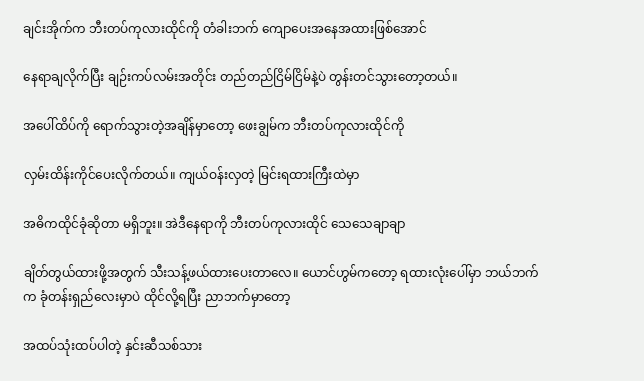ချင်းအိုက်က ဘီးတပ်ကုလားထိုင်ကို တံခါးဘက် ကျောပေးအနေအထားဖြစ်အောင်

နေရာချလိုက်ပြီး ချဉ်းကပ်လမ်းအတိုင်း တည်တည်ငြိမ်ငြိမ်နဲ့ပဲ တွန်းတင်သွားတော့တယ်။

အပေါ်ထိပ်ကို ရောက်သွားတဲ့အချိန်မှာတော့ ဖေးချွမ်က ဘီးတပ်ကုလားထိုင်ကို

လှမ်းထိန်းကိုင်ပေးလိုက်တယ်။ ကျယ်ဝန်းလှတဲ့ မြင်းရထားကြီးထဲမှာ

အဓိကထိုင်ခုံဆိုတာ မရှိဘူး။ အဲဒီနေရာကို ဘီးတပ်ကုလားထိုင် သေသေချာချာ

ချိတ်တွယ်ထားဖို့အတွက် သီးသန့်ဖယ်ထားပေးတာလေ။ ယောင်ဟွမ်ကတော့ ရထားလုံးပေါ်မှာ ဘယ်ဘက်က ခုံတန်းရှည်လေးမှာပဲ ထိုင်လို့ရပြီး ညာဘက်မှာတော့

အထပ်သုံးထပ်ပါတဲ့ နှင်းဆီသစ်သား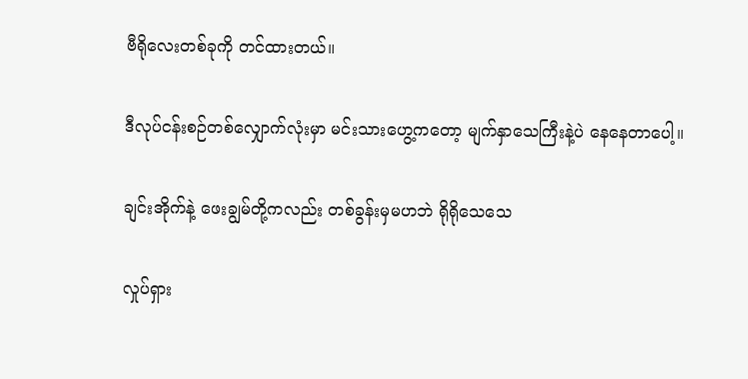ဗီရိုလေးတစ်ခုကို တင်ထားတယ်။

ဒီလုပ်ငန်းစဉ်တစ်လျှောက်လုံးမှာ မင်းသားဟွေ့ကတော့ မျက်နှာသေကြီးနဲ့ပဲ နေနေတာပေါ့။

ချင်းအိုက်နဲ့ ဖေးချွမ်တို့ကလည်း တစ်ခွန်းမှမဟဘဲ ရိုရိုသေသေ

လှုပ်ရှား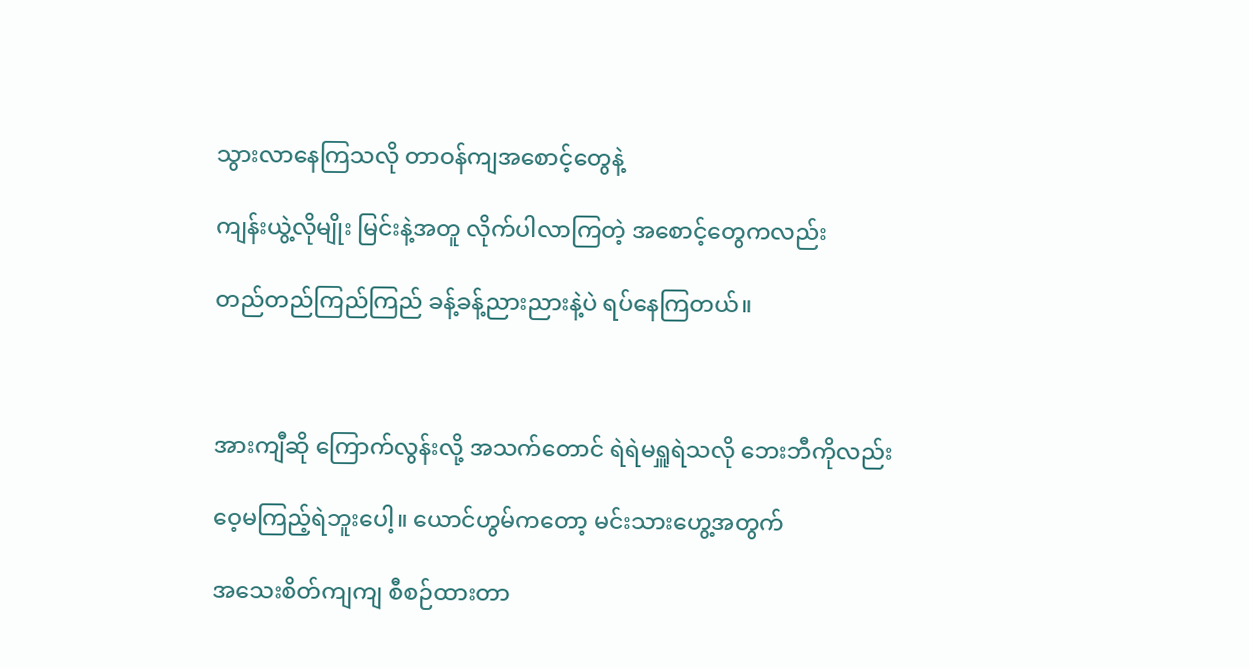သွားလာနေကြသလို တာဝန်ကျအစောင့်တွေနဲ့

ကျန်းယွဲ့လိုမျိုး မြင်းနဲ့အတူ လိုက်ပါလာကြတဲ့ အစောင့်တွေကလည်း

တည်တည်ကြည်ကြည် ခန့်ခန့်ညားညားနဲ့ပဲ ရပ်နေကြတယ်။



အားကျီဆို ကြောက်လွန်းလို့ အသက်တောင် ရဲရဲမရှူရဲသလို ဘေးဘီကိုလည်း

ဝေ့မကြည့်ရဲဘူးပေါ့။ ယောင်ဟွမ်ကတော့ မင်းသားဟွေ့အတွက်

အသေးစိတ်ကျကျ စီစဉ်ထားတာ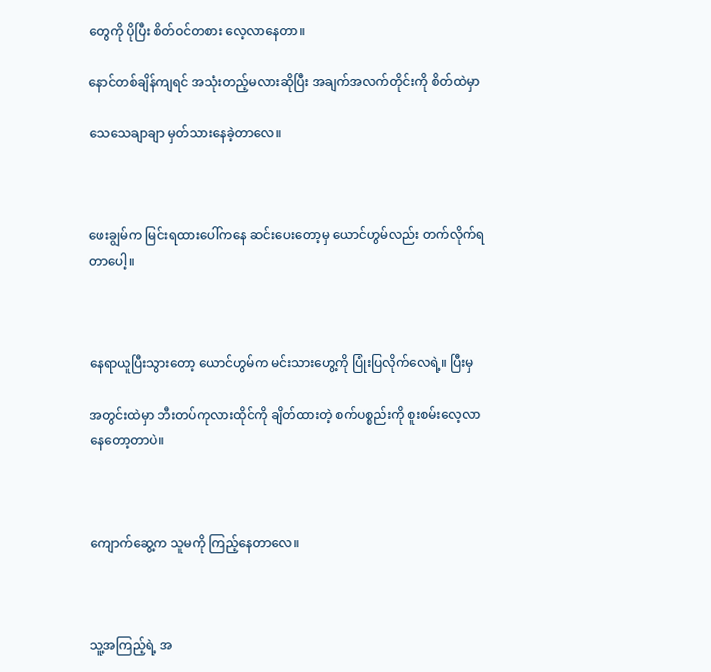တွေကို ပိုပြီး စိတ်ဝင်တစား လေ့လာနေတာ။

နောင်တစ်ချိန်ကျရင် အသုံးတည့်မလားဆိုပြီး အချက်အလက်တိုင်းကို စိတ်ထဲမှာ

သေသေချာချာ မှတ်သားနေခဲ့တာလေ။



ဖေးချွမ်က မြင်းရထားပေါ်ကနေ ဆင်းပေးတော့မှ ယောင်ဟွမ်လည်း တက်လိုက်ရတာပေါ့။



နေရာယူပြီးသွားတော့ ယောင်ဟွမ်က မင်းသားဟွေ့ကို ပြုံးပြလိုက်လေရဲ့။ ပြီးမှ

အတွင်းထဲမှာ ဘီးတပ်ကုလားထိုင်ကို ချိတ်ထားတဲ့ စက်ပစ္စည်းကို စူးစမ်းလေ့လာနေတော့တာပဲ။



ကျောက်ဆွေ့က သူမကို ကြည့်နေတာလေ။



သူ့အကြည့်ရဲ့ အ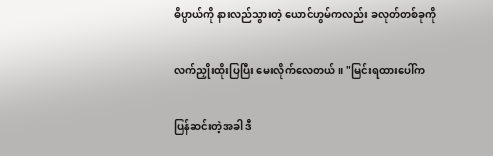ဓိပ္ပာယ်ကို နားလည်သွားတဲ့ ယောင်ဟွမ်ကလည်း ခလုတ်တစ်ခုကို

လက်ညှိုးထိုးပြပြီး မေးလိုက်လေတယ်။ "မြင်းရထားပေါ်က

ပြန်ဆင်းတဲ့အခါ ဒီ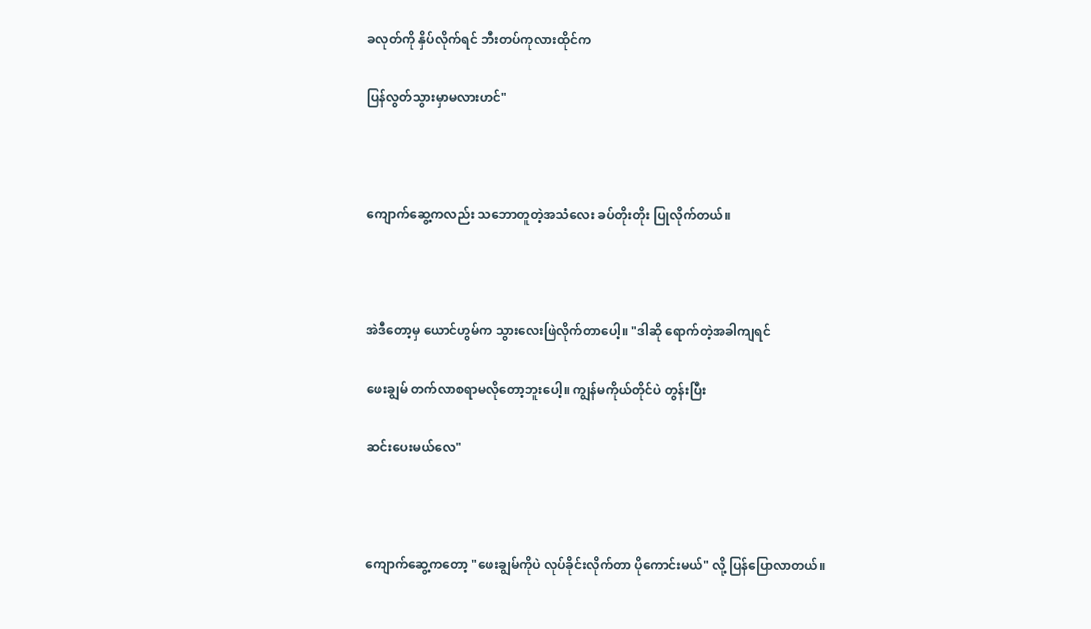ခလုတ်ကို နှိပ်လိုက်ရင် ဘီးတပ်ကုလားထိုင်က

ပြန်လွတ်သွားမှာမလားဟင်"



ကျောက်ဆွေ့ကလည်း သဘောတူတဲ့အသံလေး ခပ်တိုးတိုး ပြုလိုက်တယ်။



အဲဒီတော့မှ ယောင်ဟွမ်က သွားလေးဖြဲလိုက်တာပေါ့။ "ဒါဆို ရောက်တဲ့အခါကျရင်

ဖေးချွမ် တက်လာစရာမလိုတော့ဘူးပေါ့။ ကျွန်မကိုယ်တိုင်ပဲ တွန်းပြီး

ဆင်းပေးမယ်လေ"



ကျောက်ဆွေ့ကတော့ "ဖေးချွမ်ကိုပဲ လုပ်ခိုင်းလိုက်တာ ပိုကောင်းမယ်" လို့ ပြန်ပြောလာတယ်။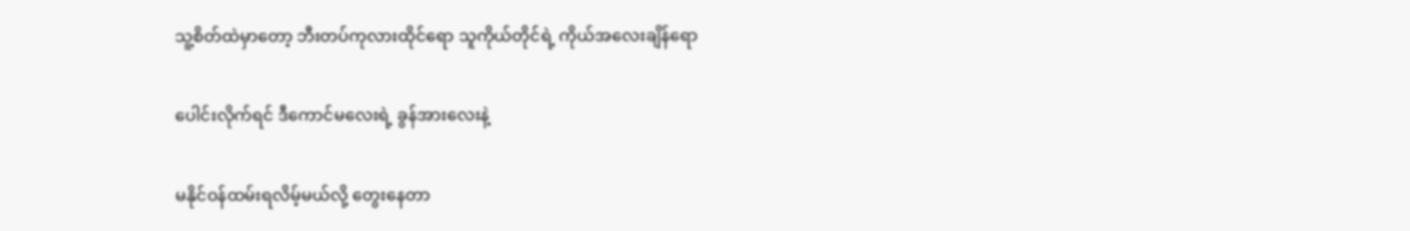သူ့စိတ်ထဲမှာတော့ ဘီးတပ်ကုလားထိုင်ရော သူကိုယ်တိုင်ရဲ့ ကိုယ်အလေးချိန်ရော

ပေါင်းလိုက်ရင် ဒီကောင်မလေးရဲ့ ခွန်အားလေးနဲ့

မနိုင်ဝန်ထမ်းရလိမ့်မယ်လို့ တွေးနေတာ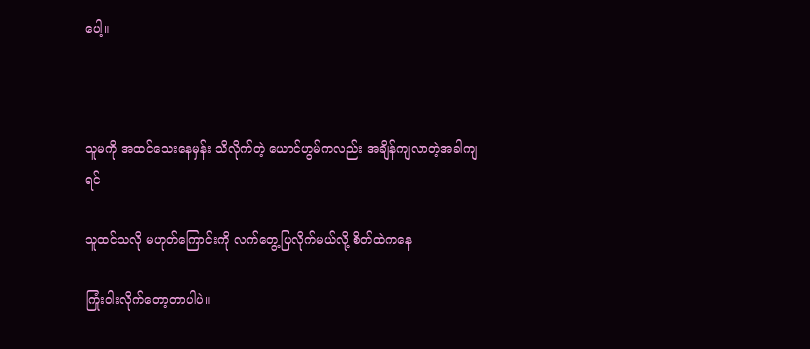ပေါ့။



သူမကို အထင်သေးနေမှန်း သိလိုက်တဲ့ ယောင်ဟွမ်ကလည်း အချိန်ကျလာတဲ့အခါကျရင်

သူထင်သလို မဟုတ်ကြောင်းကို လက်တွေ့ပြလိုက်မယ်လို့ စိတ်ထဲကနေ

ကြုံးဝါးလိုက်တော့တာပါပဲ။